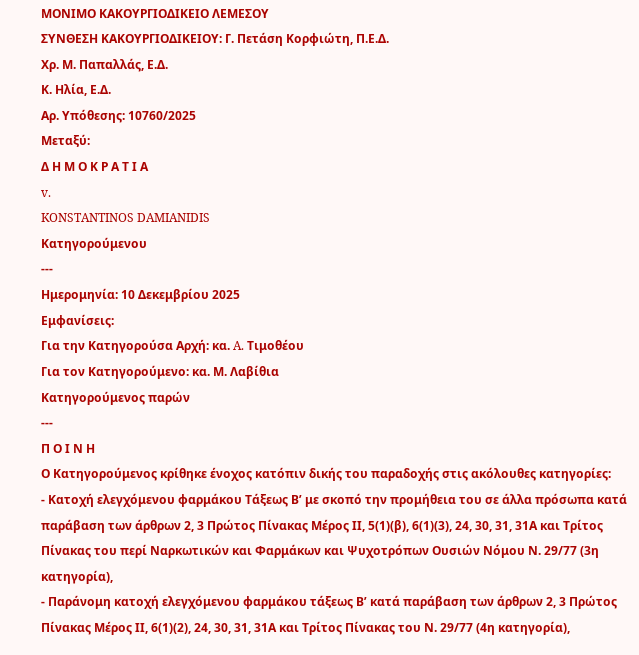ΜΟΝΙΜΟ ΚΑΚΟΥΡΓΙΟΔΙΚΕΙΟ ΛΕΜΕΣΟΥ
ΣΥΝΘΕΣΗ ΚΑΚΟΥΡΓΙΟΔΙΚΕΙΟΥ: Γ. Πετάση Κορφιώτη, Π.Ε.Δ.
Χρ. Μ. Παπαλλάς, Ε.Δ.
Κ. Ηλία, Ε.Δ.
Αρ. Υπόθεσης: 10760/2025
Μεταξύ:
Δ Η Μ Ο Κ Ρ Α Τ Ι Α
v.
KONSTANTINOS DAMIANIDIS
Κατηγορούμενου
---
Ημερομηνία: 10 Δεκεμβρίου 2025
Εμφανίσεις:
Για την Κατηγορούσα Αρχή: κα. A. Τιμοθέου
Για τον Κατηγορούμενο: κα. Μ. Λαβίθια
Κατηγορούμενος παρών
---
Π Ο Ι Ν Η
Ο Κατηγορούμενος κρίθηκε ένοχος κατόπιν δικής του παραδοχής στις ακόλουθες κατηγορίες:
- Κατοχή ελεγχόμενου φαρμάκου Τάξεως Β’ με σκοπό την προμήθεια του σε άλλα πρόσωπα κατά παράβαση των άρθρων 2, 3 Πρώτος Πίνακας Μέρος ΙΙ, 5(1)(β), 6(1)(3), 24, 30, 31, 31Α και Τρίτος Πίνακας του περί Ναρκωτικών και Φαρμάκων και Ψυχοτρόπων Ουσιών Νόμου Ν. 29/77 (3η κατηγορία),
- Παράνομη κατοχή ελεγχόμενου φαρμάκου τάξεως Β’ κατά παράβαση των άρθρων 2, 3 Πρώτος Πίνακας Μέρος ΙΙ, 6(1)(2), 24, 30, 31, 31Α και Τρίτος Πίνακας του Ν. 29/77 (4η κατηγορία),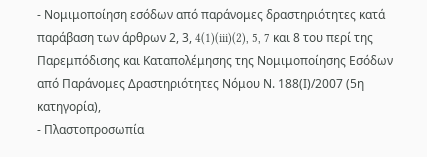- Νομιμοποίηση εσόδων από παράνομες δραστηριότητες κατά παράβαση των άρθρων 2, 3, 4(1)(iii)(2), 5, 7 και 8 του περί της Παρεμπόδισης και Καταπολέμησης της Νομιμοποίησης Εσόδων από Παράνομες Δραστηριότητες Νόμου Ν. 188(Ι)/2007 (5η κατηγορία),
- Πλαστοπροσωπία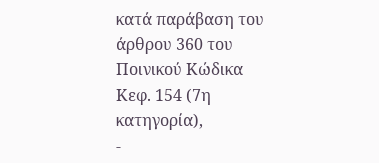κατά παράβαση του άρθρου 360 του Ποινικού Κώδικα Κεφ. 154 (7η κατηγορία),
-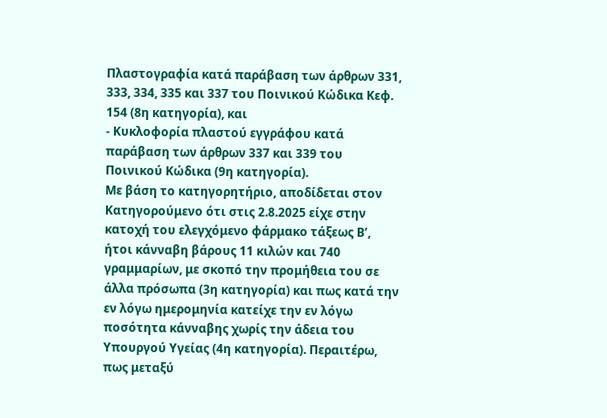Πλαστογραφία κατά παράβαση των άρθρων 331, 333, 334, 335 και 337 του Ποινικού Κώδικα Κεφ. 154 (8η κατηγορία), και
- Κυκλοφορία πλαστού εγγράφου κατά παράβαση των άρθρων 337 και 339 του Ποινικού Κώδικα (9η κατηγορία).
Με βάση το κατηγορητήριο, αποδίδεται στον Κατηγορούμενο ότι στις 2.8.2025 είχε στην κατοχή του ελεγχόμενο φάρμακο τάξεως Β’, ήτοι κάνναβη βάρους 11 κιλών και 740 γραμμαρίων, με σκοπό την προμήθεια του σε άλλα πρόσωπα (3η κατηγορία) και πως κατά την εν λόγω ημερομηνία κατείχε την εν λόγω ποσότητα κάνναβης χωρίς την άδεια του Υπουργού Υγείας (4η κατηγορία). Περαιτέρω, πως μεταξύ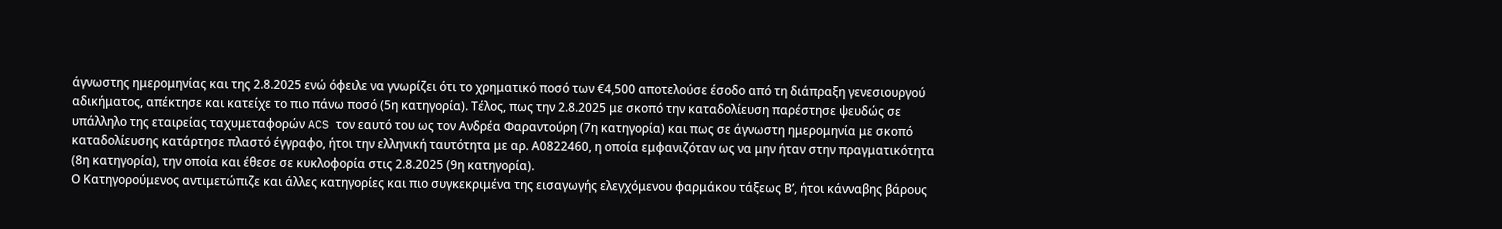άγνωστης ημερομηνίας και της 2.8.2025 ενώ όφειλε να γνωρίζει ότι το χρηματικό ποσό των €4,500 αποτελούσε έσοδο από τη διάπραξη γενεσιουργού αδικήματος, απέκτησε και κατείχε το πιο πάνω ποσό (5η κατηγορία). Τέλος, πως την 2.8.2025 με σκοπό την καταδολίευση παρέστησε ψευδώς σε υπάλληλο της εταιρείας ταχυμεταφορών ACS τον εαυτό του ως τον Ανδρέα Φαραντούρη (7η κατηγορία) και πως σε άγνωστη ημερομηνία με σκοπό καταδολίευσης κατάρτησε πλαστό έγγραφο, ήτοι την ελληνική ταυτότητα με αρ. Α0822460, η οποία εμφανιζόταν ως να μην ήταν στην πραγματικότητα (8η κατηγορία), την οποία και έθεσε σε κυκλοφορία στις 2.8.2025 (9η κατηγορία).
Ο Κατηγορούμενος αντιμετώπιζε και άλλες κατηγορίες και πιο συγκεκριμένα της εισαγωγής ελεγχόμενου φαρμάκου τάξεως Β’, ήτοι κάνναβης βάρους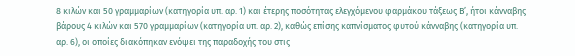8 κιλών και 50 γραμμαρίων (κατηγορία υπ. αρ. 1) και έτερης ποσότητας ελεγχόμενου φαρμάκου τάξεως Β’, ήτοι κάνναβης βάρους 4 κιλών και 570 γραμμαρίων (κατηγορία υπ. αρ. 2), καθώς επίσης καπνίσματος φυτού κάνναβης (κατηγορία υπ. αρ. 6), οι οποίες διακόπηκαν ενόψει της παραδοχής του στις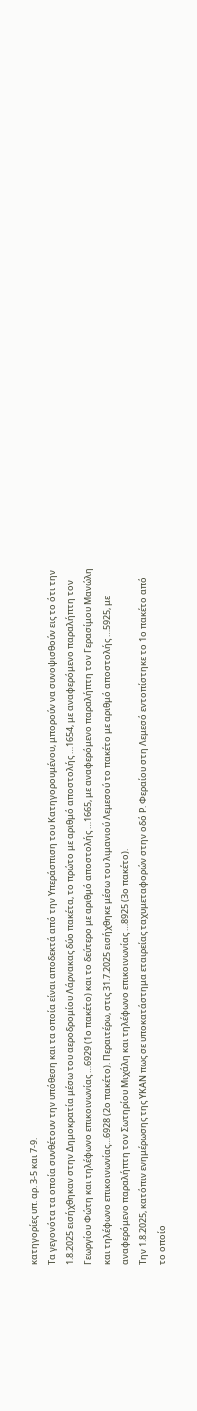κατηγορίες υπ. αρ. 3-5 και 7-9.
Τα γεγονότα τα οποία συνθέτουν την υπόθεση και τα οποία είναι αποδεκτά από την Υπεράσπιση του Κατηγορουμένου, μπορούν να συνοψισθούν εις το ότι την 1.8.2025 εισήχθηκαν στην Δημοκρατία μέσω του αεροδρομίου Λάρνακας δύο πακέτα, το πρώτο με αριθμό αποστολής …1654, με αναφερόμενο παραλήπτη τον Γεωργίου Φώτη και τηλέφωνο επικοινωνίας …6929 (1ο πακέτο) και το δεύτερο με αριθμό αποστολής …1665, με αναφερόμενο παραλήπτη τον Γερασίμου Μανώλη και τηλέφωνο επικοινωνίας…6928 (2ο πακέτο). Περαιτέρω, στις 31.7.2025 εισήχθηκε μέσω του λιμανιού Λεμεσού το πακέτο με αριθμό αποστολής …5925, με αναφερόμενο παραλήπτη τον Σωτηρίου Μιχάλη και τηλέφωνο επικοινωνίας …8925 (3ο πακέτο).
Την 1.8.2025, κατόπιν ενημέρωσης της ΥΚΑΝ πως σε υποκατάστημα εταιρείας ταχυμεταφορών στην οδό Ρ. Φεραίου στη Λεμεσό εντοπίστηκε το 1ο πακέτο από το οποίο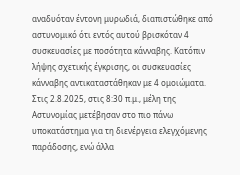αναδυόταν έντονη μυρωδιά, διαπιστώθηκε από αστυνομικό ότι εντός αυτού βρισκόταν 4 συσκευασίες με ποσότητα κάνναβης. Κατόπιν λήψης σχετικής έγκρισης, οι συσκευασίες κάνναβης αντικαταστάθηκαν με 4 ομοιώματα. Στις 2.8.2025, στις 8:30 π.μ., μέλη της Αστυνομίας μετέβησαν στο πιο πάνω υποκατάστημα για τη διενέργεια ελεγχόμενης παράδοσης, ενώ άλλα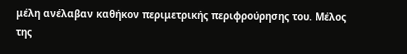μέλη ανέλαβαν καθήκον περιμετρικής περιφρούρησης του. Μέλος της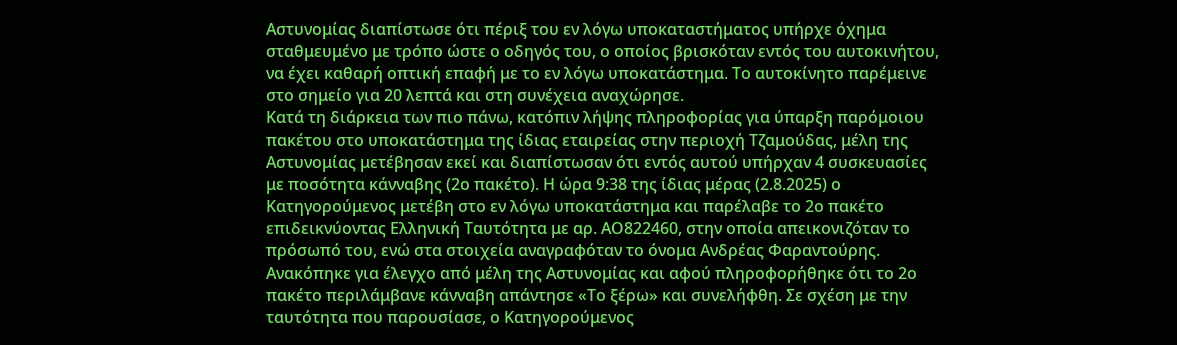Αστυνομίας διαπίστωσε ότι πέριξ του εν λόγω υποκαταστήματος υπήρχε όχημα σταθμευμένο με τρόπο ώστε ο οδηγός του, ο οποίος βρισκόταν εντός του αυτοκινήτου, να έχει καθαρή οπτική επαφή με το εν λόγω υποκατάστημα. Το αυτοκίνητο παρέμεινε στο σημείο για 20 λεπτά και στη συνέχεια αναχώρησε.
Κατά τη διάρκεια των πιο πάνω, κατόπιν λήψης πληροφορίας για ύπαρξη παρόμοιου πακέτου στο υποκατάστημα της ίδιας εταιρείας στην περιοχή Τζαμούδας, μέλη της Αστυνομίας μετέβησαν εκεί και διαπίστωσαν ότι εντός αυτού υπήρχαν 4 συσκευασίες με ποσότητα κάνναβης (2ο πακέτο). Η ώρα 9:38 της ίδιας μέρας (2.8.2025) ο Κατηγορούμενος μετέβη στο εν λόγω υποκατάστημα και παρέλαβε το 2ο πακέτο επιδεικνύοντας Ελληνική Ταυτότητα με αρ. ΑΟ822460, στην οποία απεικονιζόταν το πρόσωπό του, ενώ στα στοιχεία αναγραφόταν το όνομα Ανδρέας Φαραντούρης. Ανακόπηκε για έλεγχο από μέλη της Αστυνομίας και αφού πληροφορήθηκε ότι το 2ο πακέτο περιλάμβανε κάνναβη απάντησε «Το ξέρω» και συνελήφθη. Σε σχέση με την ταυτότητα που παρουσίασε, ο Κατηγορούμενος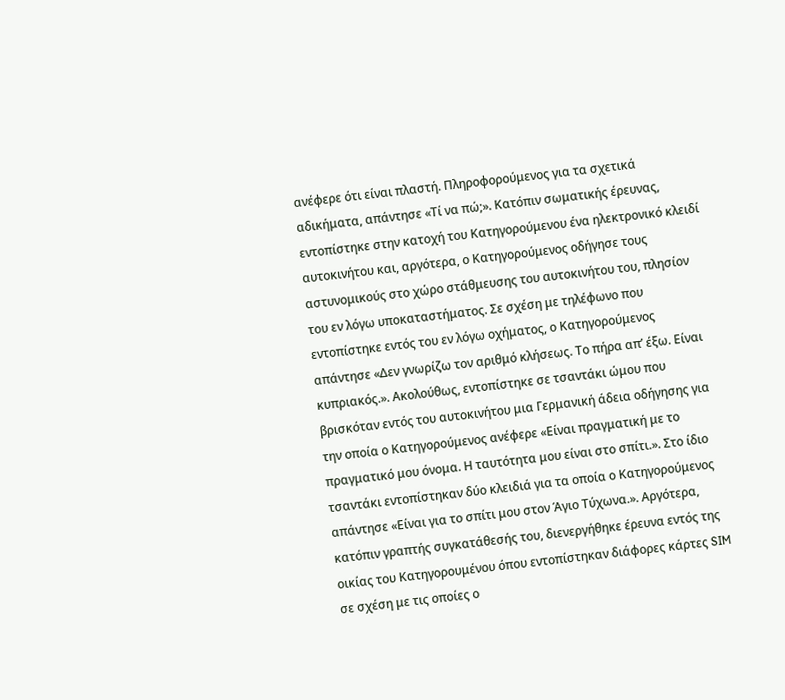ανέφερε ότι είναι πλαστή. Πληροφορούμενος για τα σχετικά αδικήματα, απάντησε «Τί να πώ;». Κατόπιν σωματικής έρευνας, εντοπίστηκε στην κατοχή του Κατηγορούμενου ένα ηλεκτρονικό κλειδί αυτοκινήτου και, αργότερα, ο Κατηγορούμενος οδήγησε τους αστυνομικούς στο χώρο στάθμευσης του αυτοκινήτου του, πλησίον του εν λόγω υποκαταστήματος. Σε σχέση με τηλέφωνο που εντοπίστηκε εντός του εν λόγω οχήματος, ο Κατηγορούμενος απάντησε «Δεν γνωρίζω τον αριθμό κλήσεως. Το πήρα απ’ έξω. Είναι κυπριακός.». Ακολούθως, εντοπίστηκε σε τσαντάκι ώμου που βρισκόταν εντός του αυτοκινήτου μια Γερμανική άδεια οδήγησης για την οποία ο Κατηγορούμενος ανέφερε «Είναι πραγματική με το πραγματικό μου όνομα. Η ταυτότητα μου είναι στο σπίτι.». Στο ίδιο τσαντάκι εντοπίστηκαν δύο κλειδιά για τα οποία ο Κατηγορούμενος απάντησε «Είναι για το σπίτι μου στον Άγιο Τύχωνα.». Αργότερα, κατόπιν γραπτής συγκατάθεσής του, διενεργήθηκε έρευνα εντός της οικίας του Κατηγορουμένου όπου εντοπίστηκαν διάφορες κάρτες SIM σε σχέση με τις οποίες ο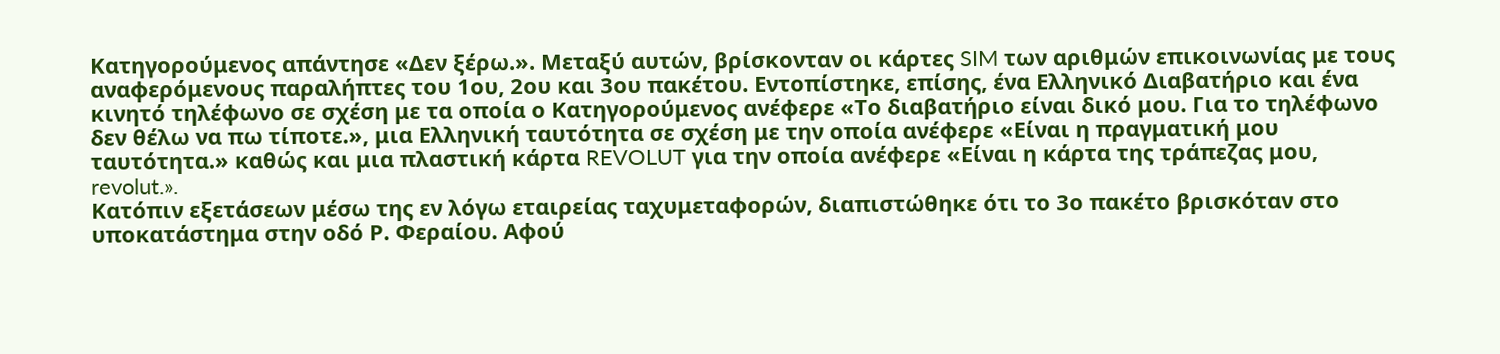Κατηγορούμενος απάντησε «Δεν ξέρω.». Μεταξύ αυτών, βρίσκονταν οι κάρτες SIM των αριθμών επικοινωνίας με τους αναφερόμενους παραλήπτες του 1ου, 2ου και 3ου πακέτου. Εντοπίστηκε, επίσης, ένα Ελληνικό Διαβατήριο και ένα κινητό τηλέφωνο σε σχέση με τα οποία ο Κατηγορούμενος ανέφερε «Το διαβατήριο είναι δικό μου. Για το τηλέφωνο δεν θέλω να πω τίποτε.», μια Ελληνική ταυτότητα σε σχέση με την οποία ανέφερε «Είναι η πραγματική μου ταυτότητα.» καθώς και μια πλαστική κάρτα REVOLUT για την οποία ανέφερε «Είναι η κάρτα της τράπεζας μου, revolut.».
Κατόπιν εξετάσεων μέσω της εν λόγω εταιρείας ταχυμεταφορών, διαπιστώθηκε ότι το 3ο πακέτο βρισκόταν στο υποκατάστημα στην οδό Ρ. Φεραίου. Αφού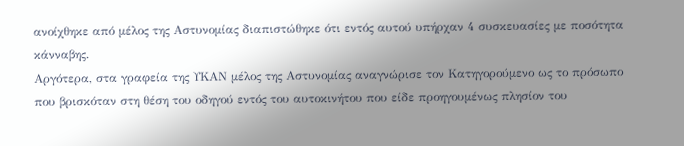ανοίχθηκε από μέλος της Αστυνομίας διαπιστώθηκε ότι εντός αυτού υπήρχαν 4 συσκευασίες με ποσότητα κάνναβης.
Αργότερα, στα γραφεία της ΥΚΑΝ μέλος της Αστυνομίας αναγνώρισε τον Κατηγορούμενο ως το πρόσωπο που βρισκόταν στη θέση του οδηγού εντός του αυτοκινήτου που είδε προηγουμένως πλησίον του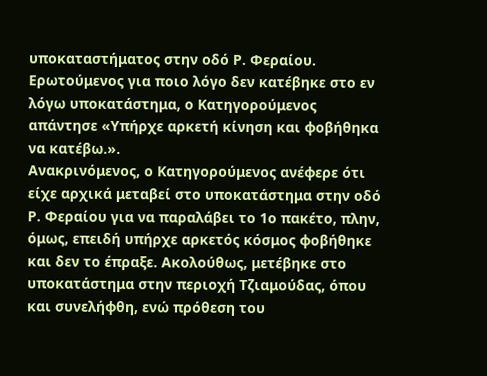υποκαταστήματος στην οδό Ρ. Φεραίου. Ερωτούμενος για ποιο λόγο δεν κατέβηκε στο εν λόγω υποκατάστημα, ο Κατηγορούμενος απάντησε «Υπήρχε αρκετή κίνηση και φοβήθηκα να κατέβω.».
Ανακρινόμενος, ο Κατηγορούμενος ανέφερε ότι είχε αρχικά μεταβεί στο υποκατάστημα στην οδό Ρ. Φεραίου για να παραλάβει το 1ο πακέτο, πλην, όμως, επειδή υπήρχε αρκετός κόσμος φοβήθηκε και δεν το έπραξε. Ακολούθως, μετέβηκε στο υποκατάστημα στην περιοχή Τζιαμούδας, όπου και συνελήφθη, ενώ πρόθεση του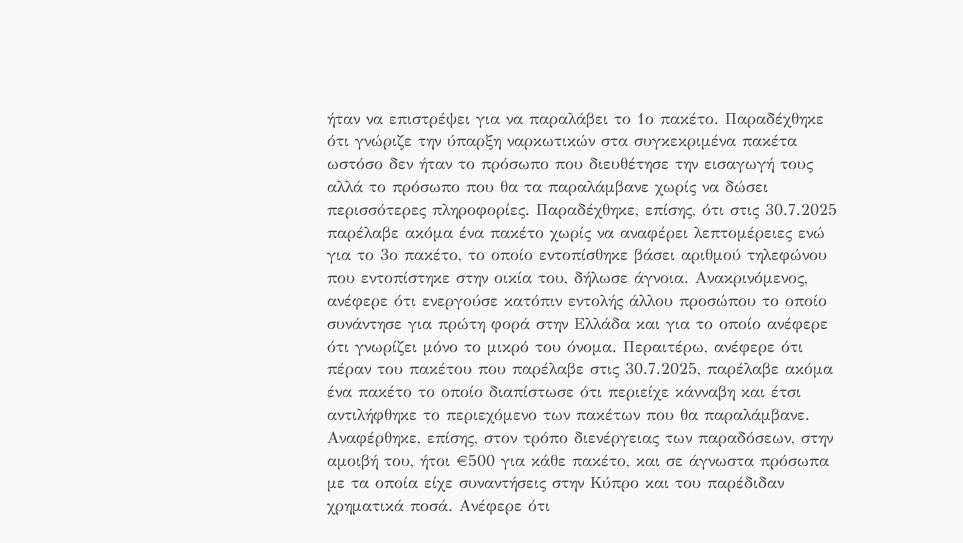ήταν να επιστρέψει για να παραλάβει το 1ο πακέτο. Παραδέχθηκε ότι γνώριζε την ύπαρξη ναρκωτικών στα συγκεκριμένα πακέτα ωστόσο δεν ήταν το πρόσωπο που διευθέτησε την εισαγωγή τους αλλά το πρόσωπο που θα τα παραλάμβανε χωρίς να δώσει περισσότερες πληροφορίες. Παραδέχθηκε, επίσης, ότι στις 30.7.2025 παρέλαβε ακόμα ένα πακέτο χωρίς να αναφέρει λεπτομέρειες ενώ για το 3ο πακέτο, το οποίο εντοπίσθηκε βάσει αριθμού τηλεφώνου που εντοπίστηκε στην οικία του, δήλωσε άγνοια. Ανακρινόμενος, ανέφερε ότι ενεργούσε κατόπιν εντολής άλλου προσώπου το οποίο συνάντησε για πρώτη φορά στην Ελλάδα και για το οποίο ανέφερε ότι γνωρίζει μόνο το μικρό του όνομα. Περαιτέρω, ανέφερε ότι πέραν του πακέτου που παρέλαβε στις 30.7.2025, παρέλαβε ακόμα ένα πακέτο το οποίο διαπίστωσε ότι περιείχε κάνναβη και έτσι αντιλήφθηκε το περιεχόμενο των πακέτων που θα παραλάμβανε. Αναφέρθηκε, επίσης, στον τρόπο διενέργειας των παραδόσεων, στην αμοιβή του, ήτοι €500 για κάθε πακέτο, και σε άγνωστα πρόσωπα με τα οποία είχε συναντήσεις στην Κύπρο και του παρέδιδαν χρηματικά ποσά. Ανέφερε ότι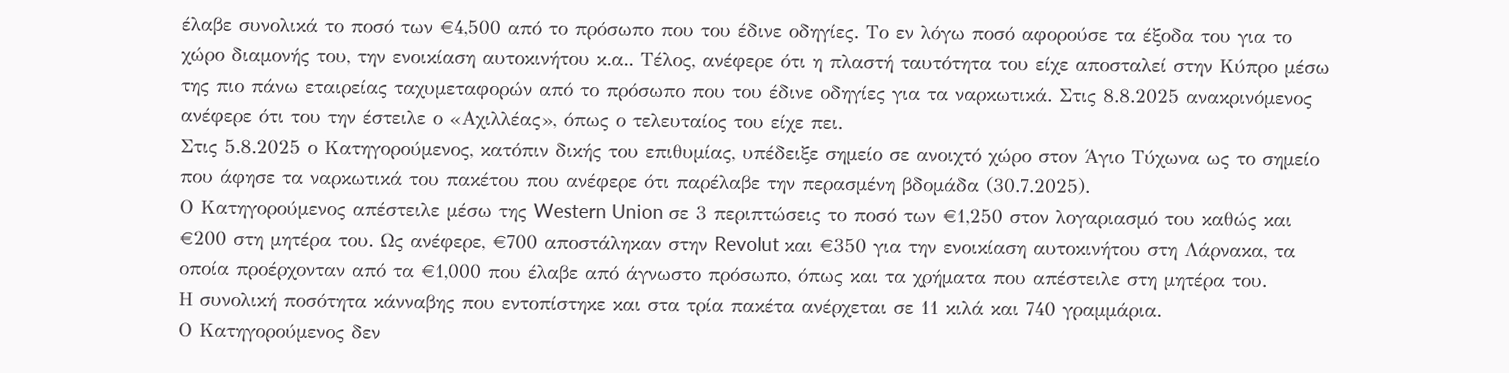έλαβε συνολικά το ποσό των €4,500 από το πρόσωπο που του έδινε οδηγίες. Το εν λόγω ποσό αφορούσε τα έξοδα του για το χώρο διαμονής του, την ενοικίαση αυτοκινήτου κ.α.. Τέλος, ανέφερε ότι η πλαστή ταυτότητα του είχε αποσταλεί στην Κύπρο μέσω της πιο πάνω εταιρείας ταχυμεταφορών από το πρόσωπο που του έδινε οδηγίες για τα ναρκωτικά. Στις 8.8.2025 ανακρινόμενος ανέφερε ότι του την έστειλε ο «Αχιλλέας», όπως ο τελευταίος του είχε πει.
Στις 5.8.2025 ο Κατηγορούμενος, κατόπιν δικής του επιθυμίας, υπέδειξε σημείο σε ανοιχτό χώρο στον Άγιο Τύχωνα ως το σημείο που άφησε τα ναρκωτικά του πακέτου που ανέφερε ότι παρέλαβε την περασμένη βδομάδα (30.7.2025).
Ο Κατηγορούμενος απέστειλε μέσω της Western Union σε 3 περιπτώσεις το ποσό των €1,250 στον λογαριασμό του καθώς και €200 στη μητέρα του. Ως ανέφερε, €700 αποστάληκαν στην Revolut και €350 για την ενοικίαση αυτοκινήτου στη Λάρνακα, τα οποία προέρχονταν από τα €1,000 που έλαβε από άγνωστο πρόσωπο, όπως και τα χρήματα που απέστειλε στη μητέρα του.
Η συνολική ποσότητα κάνναβης που εντοπίστηκε και στα τρία πακέτα ανέρχεται σε 11 κιλά και 740 γραμμάρια.
Ο Κατηγορούμενος δεν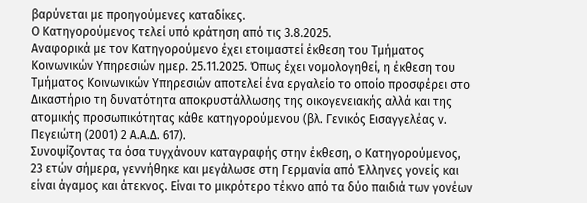βαρύνεται με προηγούμενες καταδίκες.
Ο Κατηγορούμενος τελεί υπό κράτηση από τις 3.8.2025.
Αναφορικά με τον Κατηγορούμενο έχει ετοιμαστεί έκθεση του Τμήματος Κοινωνικών Υπηρεσιών ημερ. 25.11.2025. Όπως έχει νομολογηθεί, η έκθεση του Τμήματος Κοινωνικών Υπηρεσιών αποτελεί ένα εργαλείο το οποίο προσφέρει στο Δικαστήριο τη δυνατότητα αποκρυστάλλωσης της οικογενειακής αλλά και της ατομικής προσωπικότητας κάθε κατηγορούμενου (βλ. Γενικός Εισαγγελέας ν. Πεγειώτη (2001) 2 Α.Α.Δ. 617).
Συνοψίζοντας τα όσα τυγχάνουν καταγραφής στην έκθεση, o Κατηγορούμενος, 23 ετών σήμερα, γεννήθηκε και μεγάλωσε στη Γερμανία από Έλληνες γονείς και είναι άγαμος και άτεκνος. Είναι το μικρότερο τέκνο από τα δύο παιδιά των γονέων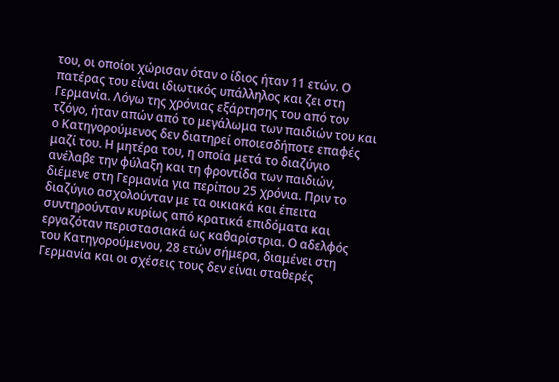του, οι οποίοι χώρισαν όταν ο ίδιος ήταν 11 ετών. Ο πατέρας του είναι ιδιωτικός υπάλληλος και ζει στη Γερμανία. Λόγω της χρόνιας εξάρτησης του από τον τζόγο, ήταν απών από το μεγάλωμα των παιδιών του και ο Κατηγορούμενος δεν διατηρεί οποιεσδήποτε επαφές μαζί του. Η μητέρα του, η οποία μετά το διαζύγιο ανέλαβε την φύλαξη και τη φροντίδα των παιδιών, διέμενε στη Γερμανία για περίπου 25 χρόνια. Πριν το διαζύγιο ασχολούνταν με τα οικιακά και έπειτα συντηρούνταν κυρίως από κρατικά επιδόματα και εργαζόταν περιστασιακά ως καθαρίστρια. Ο αδελφός του Κατηγορούμενου, 28 ετών σήμερα, διαμένει στη Γερμανία και οι σχέσεις τους δεν είναι σταθερές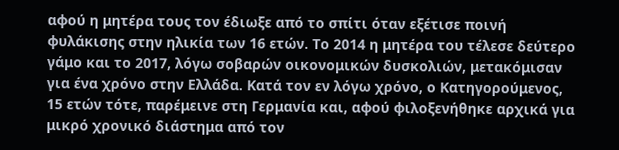αφού η μητέρα τους τον έδιωξε από το σπίτι όταν εξέτισε ποινή φυλάκισης στην ηλικία των 16 ετών. Το 2014 η μητέρα του τέλεσε δεύτερο γάμο και το 2017, λόγω σοβαρών οικονομικών δυσκολιών, μετακόμισαν για ένα χρόνο στην Ελλάδα. Κατά τον εν λόγω χρόνο, ο Κατηγορούμενος, 15 ετών τότε, παρέμεινε στη Γερμανία και, αφού φιλοξενήθηκε αρχικά για μικρό χρονικό διάστημα από τον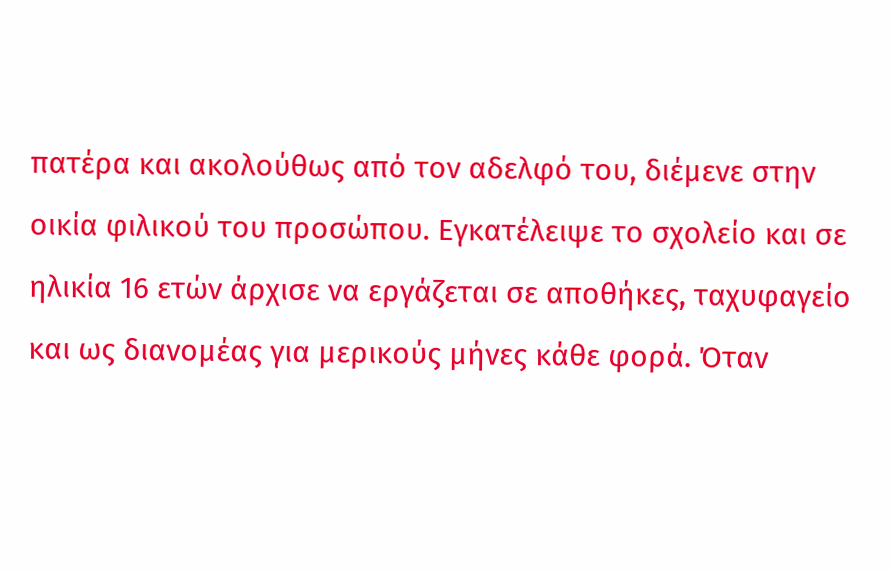πατέρα και ακολούθως από τον αδελφό του, διέμενε στην οικία φιλικού του προσώπου. Εγκατέλειψε το σχολείο και σε ηλικία 16 ετών άρχισε να εργάζεται σε αποθήκες, ταχυφαγείο και ως διανομέας για μερικούς μήνες κάθε φορά. Όταν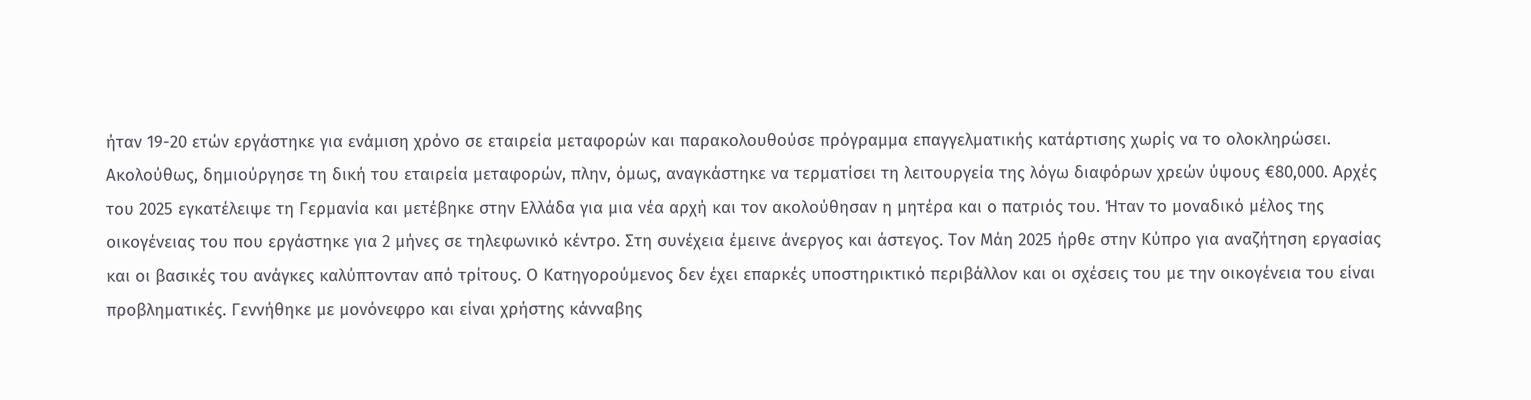ήταν 19-20 ετών εργάστηκε για ενάμιση χρόνο σε εταιρεία μεταφορών και παρακολουθούσε πρόγραμμα επαγγελματικής κατάρτισης χωρίς να το ολοκληρώσει. Ακολούθως, δημιούργησε τη δική του εταιρεία μεταφορών, πλην, όμως, αναγκάστηκε να τερματίσει τη λειτουργεία της λόγω διαφόρων χρεών ύψους €80,000. Αρχές του 2025 εγκατέλειψε τη Γερμανία και μετέβηκε στην Ελλάδα για μια νέα αρχή και τον ακολούθησαν η μητέρα και ο πατριός του. Ήταν το μοναδικό μέλος της οικογένειας του που εργάστηκε για 2 μήνες σε τηλεφωνικό κέντρο. Στη συνέχεια έμεινε άνεργος και άστεγος. Τον Μάη 2025 ήρθε στην Κύπρο για αναζήτηση εργασίας και οι βασικές του ανάγκες καλύπτονταν από τρίτους. Ο Κατηγορούμενος δεν έχει επαρκές υποστηρικτικό περιβάλλον και οι σχέσεις του με την οικογένεια του είναι προβληματικές. Γεννήθηκε με μονόνεφρο και είναι χρήστης κάνναβης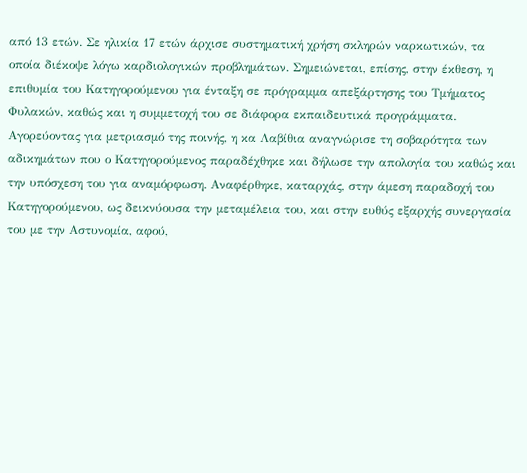από 13 ετών. Σε ηλικία 17 ετών άρχισε συστηματική χρήση σκληρών ναρκωτικών, τα οποία διέκοψε λόγω καρδιολογικών προβλημάτων. Σημειώνεται, επίσης, στην έκθεση, η επιθυμία του Κατηγορούμενου για ένταξη σε πρόγραμμα απεξάρτησης του Τμήματος Φυλακών, καθώς και η συμμετοχή του σε διάφορα εκπαιδευτικά προγράμματα.
Αγορεύοντας για μετριασμό της ποινής, η κα Λαβίθια αναγνώρισε τη σοβαρότητα των αδικημάτων που ο Κατηγορούμενος παραδέχθηκε και δήλωσε την απολογία του καθώς και την υπόσχεση του για αναμόρφωση. Αναφέρθηκε, καταρχάς, στην άμεση παραδοχή του Κατηγορούμενου, ως δεικνύουσα την μεταμέλεια του, και στην ευθύς εξαρχής συνεργασία του με την Αστυνομία, αφού,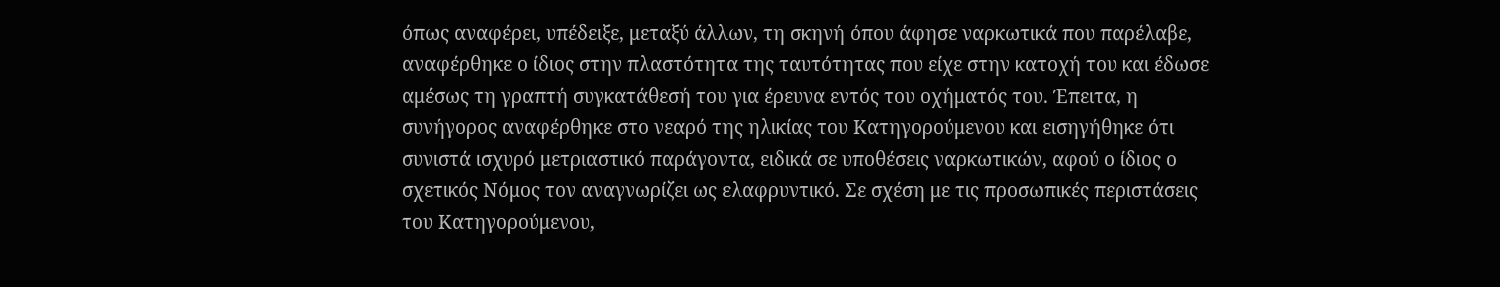όπως αναφέρει, υπέδειξε, μεταξύ άλλων, τη σκηνή όπου άφησε ναρκωτικά που παρέλαβε, αναφέρθηκε ο ίδιος στην πλαστότητα της ταυτότητας που είχε στην κατοχή του και έδωσε αμέσως τη γραπτή συγκατάθεσή του για έρευνα εντός του οχήματός του. Έπειτα, η συνήγορος αναφέρθηκε στο νεαρό της ηλικίας του Κατηγορούμενου και εισηγήθηκε ότι συνιστά ισχυρό μετριαστικό παράγοντα, ειδικά σε υποθέσεις ναρκωτικών, αφού ο ίδιος ο σχετικός Νόμος τον αναγνωρίζει ως ελαφρυντικό. Σε σχέση με τις προσωπικές περιστάσεις του Κατηγορούμενου,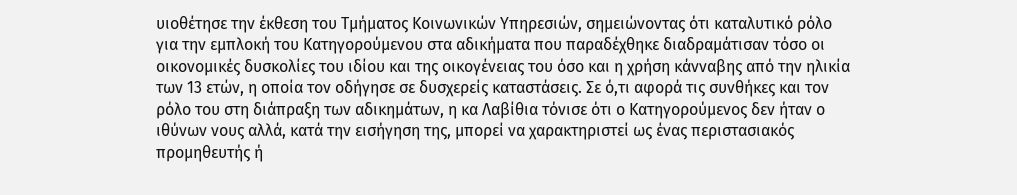υιοθέτησε την έκθεση του Τμήματος Κοινωνικών Υπηρεσιών, σημειώνοντας ότι καταλυτικό ρόλο για την εμπλοκή του Κατηγορούμενου στα αδικήματα που παραδέχθηκε διαδραμάτισαν τόσο οι οικονομικές δυσκολίες του ιδίου και της οικογένειας του όσο και η χρήση κάνναβης από την ηλικία των 13 ετών, η οποία τον οδήγησε σε δυσχερείς καταστάσεις. Σε ό,τι αφορά τις συνθήκες και τον ρόλο του στη διάπραξη των αδικημάτων, η κα Λαβίθια τόνισε ότι ο Κατηγορούμενος δεν ήταν ο ιθύνων νους αλλά, κατά την εισήγηση της, μπορεί να χαρακτηριστεί ως ένας περιστασιακός προμηθευτής ή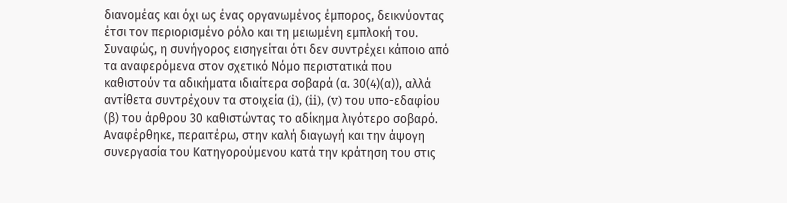διανομέας και όχι ως ένας οργανωμένος έμπορος, δεικνύοντας έτσι τον περιορισμένο ρόλο και τη μειωμένη εμπλοκή του. Συναφώς, η συνήγορος εισηγείται ότι δεν συντρέχει κάποιο από τα αναφερόμενα στον σχετικό Νόμο περιστατικά που καθιστούν τα αδικήματα ιδιαίτερα σοβαρά (α. 30(4)(α)), αλλά αντίθετα συντρέχουν τα στοιχεία (i), (ii), (v) του υπο-εδαφίου (β) του άρθρου 30 καθιστώντας το αδίκημα λιγότερο σοβαρό. Αναφέρθηκε, περαιτέρω, στην καλή διαγωγή και την άψογη συνεργασία του Κατηγορούμενου κατά την κράτηση του στις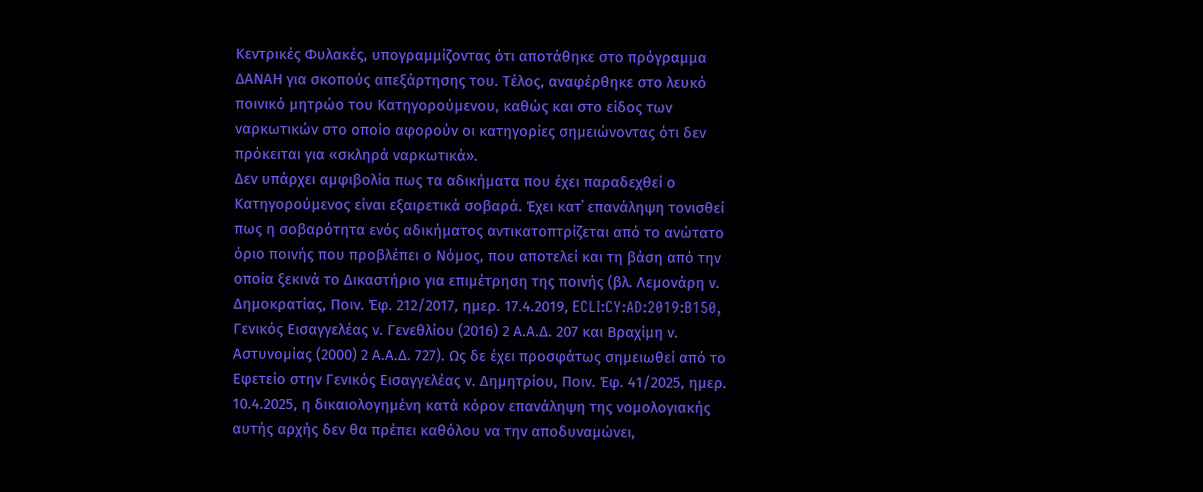Κεντρικές Φυλακές, υπογραμμίζοντας ότι αποτάθηκε στο πρόγραμμα ΔΑΝΑΗ για σκοπούς απεξάρτησης του. Τέλος, αναφέρθηκε στο λευκό ποινικό μητρώο του Κατηγορούμενου, καθώς και στο είδος των ναρκωτικών στο οποίο αφορούν οι κατηγορίες σημειώνοντας ότι δεν πρόκειται για «σκληρά ναρκωτικά».
Δεν υπάρχει αμφιβολία πως τα αδικήματα που έχει παραδεχθεί ο Κατηγορούμενος είναι εξαιρετικά σοβαρά. Έχει κατ΄ επανάληψη τονισθεί πως η σοβαρότητα ενός αδικήματος αντικατοπτρίζεται από το ανώτατο όριο ποινής που προβλέπει ο Νόμος, που αποτελεί και τη βάση από την οποία ξεκινά το Δικαστήριο για επιμέτρηση της ποινής (βλ. Λεμονάρη ν. Δημοκρατίας, Ποιν. Έφ. 212/2017, ημερ. 17.4.2019, ECLI:CY:AD:2019:B150, Γενικός Εισαγγελέας ν. Γενεθλίου (2016) 2 Α.Α.Δ. 207 και Βραχίμη ν. Αστυνομίας (2000) 2 Α.Α.Δ. 727). Ως δε έχει προσφάτως σημειωθεί από το Εφετείο στην Γενικός Εισαγγελέας ν. Δημητρίου, Ποιν. Έφ. 41/2025, ημερ. 10.4.2025, η δικαιολογημένη κατά κόρον επανάληψη της νομολογιακής αυτής αρχής δεν θα πρέπει καθόλου να την αποδυναμώνει,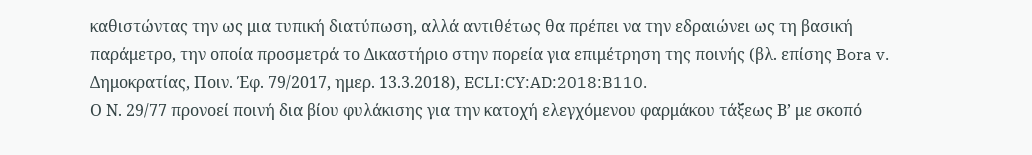καθιστώντας την ως μια τυπική διατύπωση, αλλά αντιθέτως θα πρέπει να την εδραιώνει ως τη βασική παράμετρο, την οποία προσμετρά το Δικαστήριο στην πορεία για επιμέτρηση της ποινής (βλ. επίσης Bora v. Δημοκρατίας, Ποιν. Έφ. 79/2017, ημερ. 13.3.2018), ECLI:CY:AD:2018:B110.
Ο Ν. 29/77 προνοεί ποινή δια βίου φυλάκισης για την κατοχή ελεγχόμενου φαρμάκου τάξεως Β’ με σκοπό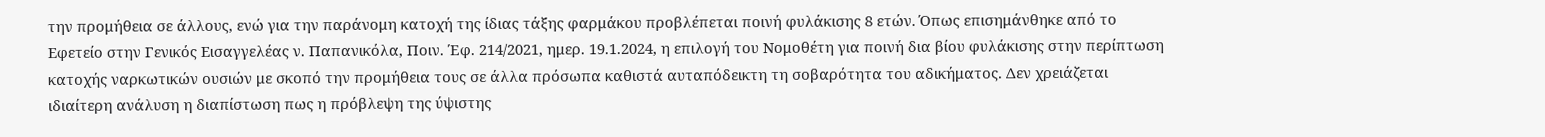την προμήθεια σε άλλους, ενώ για την παράνομη κατοχή της ίδιας τάξης φαρμάκου προβλέπεται ποινή φυλάκισης 8 ετών. Όπως επισημάνθηκε από το Εφετείο στην Γενικός Εισαγγελέας ν. Παπανικόλα, Ποιν. Έφ. 214/2021, ημερ. 19.1.2024, η επιλογή του Νομοθέτη για ποινή δια βίου φυλάκισης στην περίπτωση κατοχής ναρκωτικών ουσιών με σκοπό την προμήθεια τους σε άλλα πρόσωπα καθιστά αυταπόδεικτη τη σοβαρότητα του αδικήματος. Δεν χρειάζεται ιδιαίτερη ανάλυση η διαπίστωση πως η πρόβλεψη της ύψιστης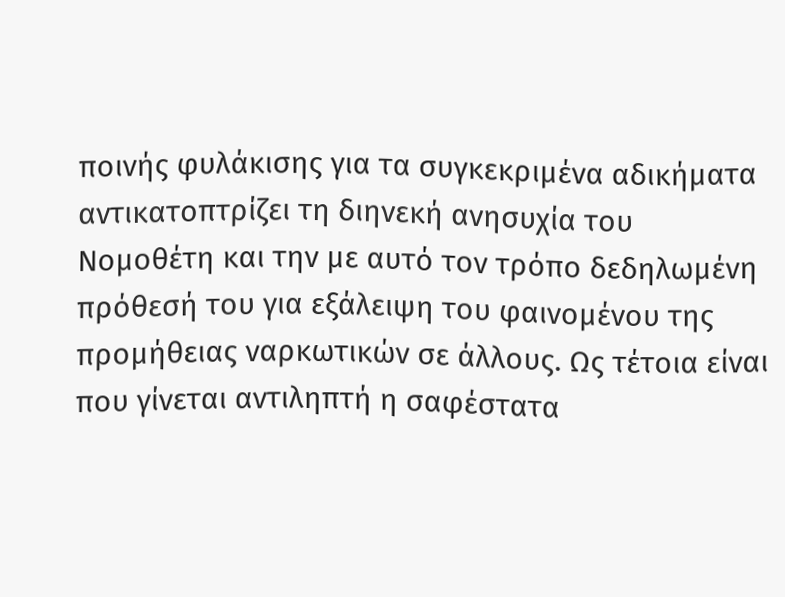ποινής φυλάκισης για τα συγκεκριμένα αδικήματα αντικατοπτρίζει τη διηνεκή ανησυχία του Νομοθέτη και την με αυτό τον τρόπο δεδηλωμένη πρόθεσή του για εξάλειψη του φαινομένου της προμήθειας ναρκωτικών σε άλλους. Ως τέτοια είναι που γίνεται αντιληπτή η σαφέστατα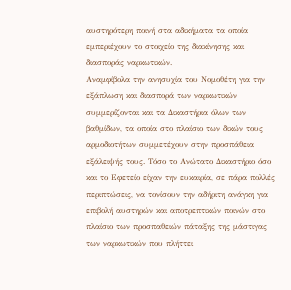αυστηρότερη ποινή στα αδικήματα τα οποία εμπεριέχουν το στοιχείο της διακίνησης και διασποράς ναρκωτικών.
Αναμφίβολα την ανησυχία του Νομοθέτη για την εξάπλωση και διασπορά των ναρκωτικών συμμερίζονται και τα Δικαστήρια όλων των βαθμίδων, τα οποία στο πλαίσιο των δικών τους αρμοδιοτήτων συμμετέχουν στην προσπάθεια εξάλειψής τους. Τόσο το Ανώτατο Δικαστήριο όσο και το Εφετείο είχαν την ευκαιρία, σε πάρα πολλές περιπτώσεις, να τονίσουν την αδήριτη ανάγκη για επιβολή αυστηρών και αποτρεπτικών ποινών στο πλαίσιο των προσπαθειών πάταξης της μάστιγας των ναρκωτικών που πλήττει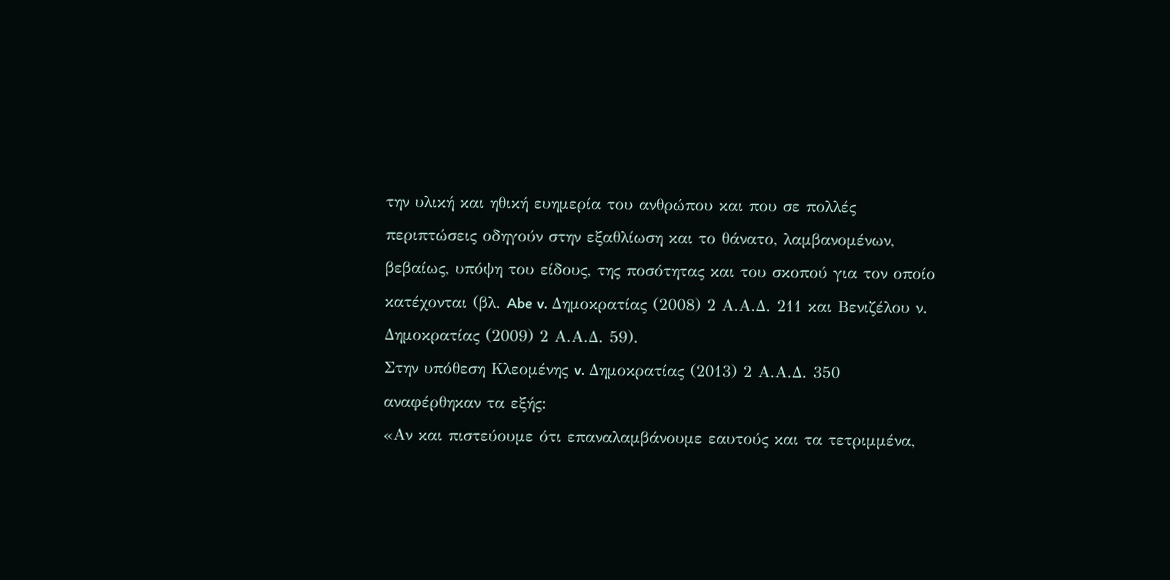την υλική και ηθική ευημερία του ανθρώπου και που σε πολλές περιπτώσεις οδηγούν στην εξαθλίωση και το θάνατο, λαμβανομένων, βεβαίως, υπόψη του είδους, της ποσότητας και του σκοπού για τον οποίο κατέχονται (βλ. Abe v. Δημοκρατίας (2008) 2 Α.Α.Δ. 211 και Βενιζέλου ν. Δημοκρατίας (2009) 2 Α.Α.Δ. 59).
Στην υπόθεση Κλεομένης v. Δημοκρατίας (2013) 2 Α.Α.Δ. 350 αναφέρθηκαν τα εξής:
«Αν και πιστεύουμε ότι επαναλαμβάνουμε εαυτούς και τα τετριμμένα,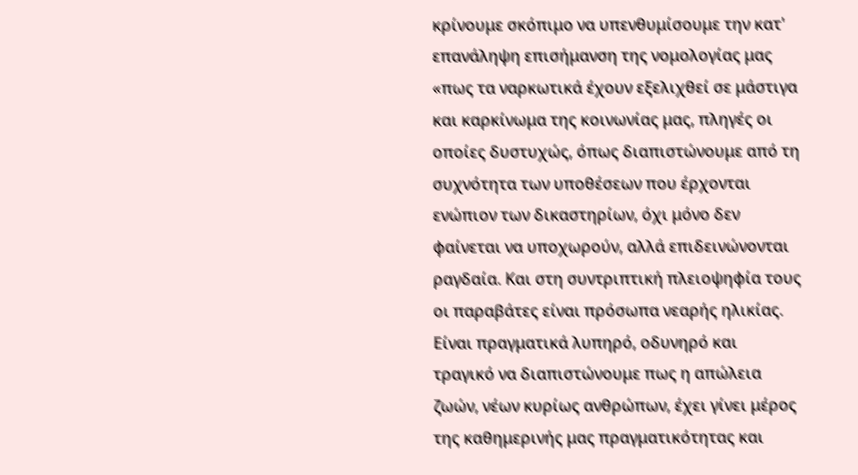κρίνουμε σκόπιμο να υπενθυμίσουμε την κατ' επανάληψη επισήμανση της νομολογίας μας «πως τα ναρκωτικά έχουν εξελιχθεί σε μάστιγα και καρκίνωμα της κοινωνίας μας, πληγές οι οποίες δυστυχώς, όπως διαπιστώνουμε από τη συχνότητα των υποθέσεων που έρχονται ενώπιον των δικαστηρίων, όχι μόνο δεν φαίνεται να υποχωρούν, αλλά επιδεινώνονται ραγδαία. Και στη συντριπτική πλειοψηφία τους οι παραβάτες είναι πρόσωπα νεαρής ηλικίας. Είναι πραγματικά λυπηρό, οδυνηρό και τραγικό να διαπιστώνουμε πως η απώλεια ζωών, νέων κυρίως ανθρώπων, έχει γίνει μέρος της καθημερινής μας πραγματικότητας και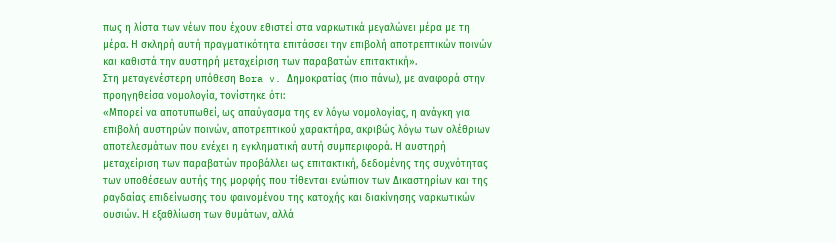πως η λίστα των νέων που έχουν εθιστεί στα ναρκωτικά μεγαλώνει μέρα με τη μέρα. Η σκληρή αυτή πραγματικότητα επιτάσσει την επιβολή αποτρεπτικών ποινών και καθιστά την αυστηρή μεταχείριση των παραβατών επιτακτική».
Στη μεταγενέστερη υπόθεση Bora v. Δημοκρατίας (πιο πάνω), με αναφορά στην προηγηθείσα νομολογία, τονίστηκε ότι:
«Μπορεί να αποτυπωθεί, ως απαύγασμα της εν λόγω νομολογίας, η ανάγκη για επιβολή αυστηρών ποινών, αποτρεπτικού χαρακτήρα, ακριβώς λόγω των ολέθριων αποτελεσμάτων που ενέχει η εγκληματική αυτή συμπεριφορά. Η αυστηρή μεταχείριση των παραβατών προβάλλει ως επιτακτική, δεδομένης της συχνότητας των υποθέσεων αυτής της μορφής που τίθενται ενώπιον των Δικαστηρίων και της ραγδαίας επιδείνωσης του φαινομένου της κατοχής και διακίνησης ναρκωτικών ουσιών. Η εξαθλίωση των θυμάτων, αλλά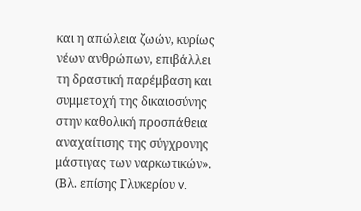και η απώλεια ζωών, κυρίως νέων ανθρώπων, επιβάλλει τη δραστική παρέμβαση και συμμετοχή της δικαιοσύνης στην καθολική προσπάθεια αναχαίτισης της σύγχρονης μάστιγας των ναρκωτικών».
(Βλ. επίσης Γλυκερίου v.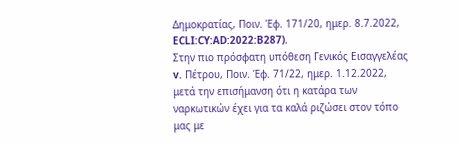Δημοκρατίας, Ποιν. Έφ. 171/20, ημερ. 8.7.2022, ECLI:CY:AD:2022:B287).
Στην πιο πρόσφατη υπόθεση Γενικός Εισαγγελέας v. Πέτρου, Ποιν. Έφ. 71/22, ημερ. 1.12.2022, μετά την επισήμανση ότι η κατάρα των ναρκωτικών έχει για τα καλά ριζώσει στον τόπο μας με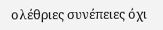ολέθριες συνέπειες όχι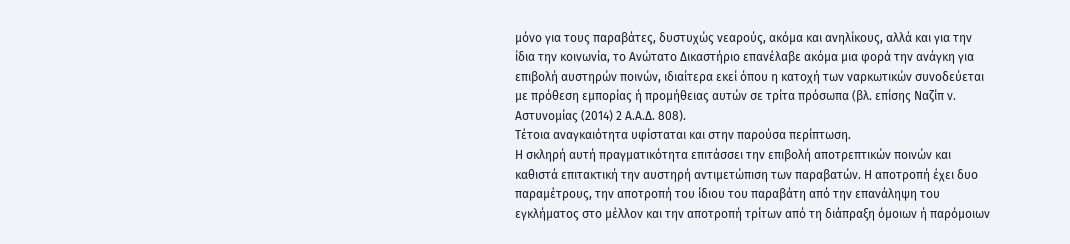μόνο για τους παραβάτες, δυστυχώς νεαρούς, ακόμα και ανηλίκους, αλλά και για την ίδια την κοινωνία, το Ανώτατο Δικαστήριο επανέλαβε ακόμα μια φορά την ανάγκη για επιβολή αυστηρών ποινών, ιδιαίτερα εκεί όπου η κατοχή των ναρκωτικών συνοδεύεται με πρόθεση εμπορίας ή προμήθειας αυτών σε τρίτα πρόσωπα (βλ. επίσης Ναζίπ ν. Αστυνομίας (2014) 2 Α.Α.Δ. 808).
Τέτοια αναγκαιότητα υφίσταται και στην παρούσα περίπτωση.
Η σκληρή αυτή πραγματικότητα επιτάσσει την επιβολή αποτρεπτικών ποινών και καθιστά επιτακτική την αυστηρή αντιμετώπιση των παραβατών. Η αποτροπή έχει δυο παραμέτρους, την αποτροπή του ίδιου του παραβάτη από την επανάληψη του εγκλήματος στο μέλλον και την αποτροπή τρίτων από τη διάπραξη όμοιων ή παρόμοιων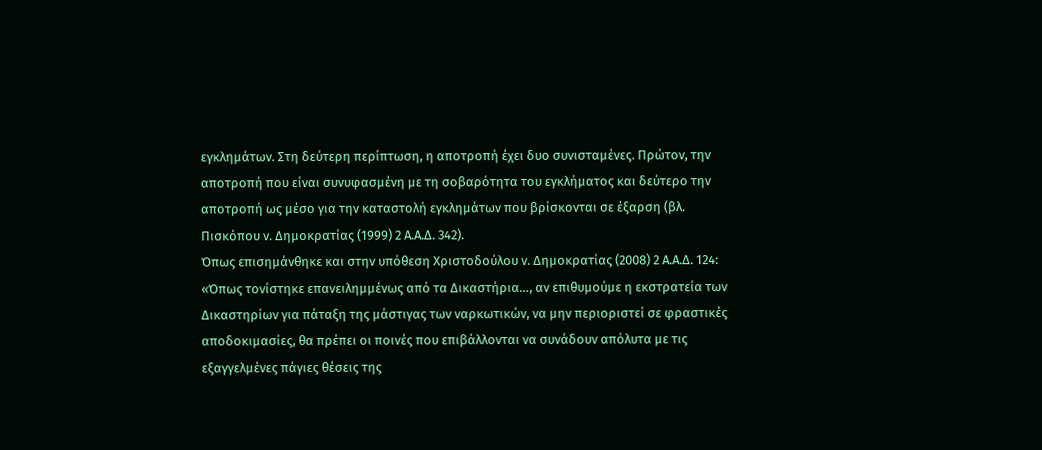εγκλημάτων. Στη δεύτερη περίπτωση, η αποτροπή έχει δυο συνισταμένες. Πρώτον, την αποτροπή που είναι συνυφασμένη με τη σοβαρότητα του εγκλήματος και δεύτερο την αποτροπή ως μέσο για την καταστολή εγκλημάτων που βρίσκονται σε έξαρση (βλ. Πισκόπου ν. Δημοκρατίας (1999) 2 Α.Α.Δ. 342).
Όπως επισημάνθηκε και στην υπόθεση Χριστοδούλου ν. Δημοκρατίας (2008) 2 Α.Α.Δ. 124:
«Όπως τονίστηκε επανειλημμένως από τα Δικαστήρια…, αν επιθυμούμε η εκστρατεία των Δικαστηρίων για πάταξη της μάστιγας των ναρκωτικών, να μην περιοριστεί σε φραστικές αποδοκιμασίες, θα πρέπει οι ποινές που επιβάλλονται να συνάδουν απόλυτα με τις εξαγγελμένες πάγιες θέσεις της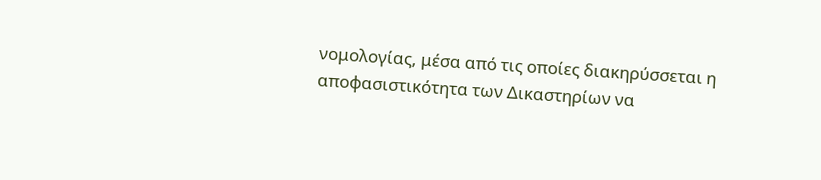νομολογίας, μέσα από τις οποίες διακηρύσσεται η αποφασιστικότητα των Δικαστηρίων να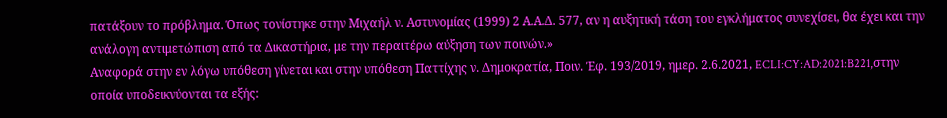πατάξουν το πρόβλημα. Όπως τονίστηκε στην Μιχαήλ ν. Αστυνομίας (1999) 2 Α.Α.Δ. 577, αν η αυξητική τάση του εγκλήματος συνεχίσει, θα έχει και την ανάλογη αντιμετώπιση από τα Δικαστήρια, με την περαιτέρω αύξηση των ποινών.»
Αναφορά στην εν λόγω υπόθεση γίνεται και στην υπόθεση Παττίχης ν. Δημοκρατία, Ποιν. Έφ. 193/2019, ημερ. 2.6.2021, ECLI:CY:AD:2021:B221,στην οποία υποδεικνύονται τα εξής: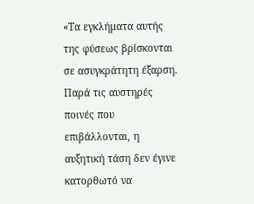«Τα εγκλήματα αυτής της φύσεως βρίσκονται σε ασυγκράτητη έξαρση. Παρά τις αυστηρές ποινές που επιβάλλονται, η αυξητική τάση δεν έγινε κατορθωτό να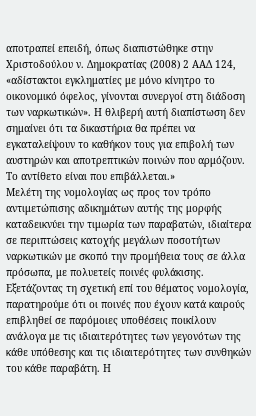αποτραπεί επειδή, όπως διαπιστώθηκε στην Χριστοδούλου ν. Δημοκρατίας (2008) 2 ΑΑΔ 124, «αδίστακτοι εγκληματίες με μόνο κίνητρο το οικονομικό όφελος, γίνονται συνεργοί στη διάδοση των ναρκωτικών». Η θλιβερή αυτή διαπίστωση δεν σημαίνει ότι τα δικαστήρια θα πρέπει να εγκαταλείψουν το καθήκον τους για επιβολή των αυστηρών και αποτρεπτικών ποινών που αρμόζουν. Το αντίθετο είναι που επιβάλλεται.»
Μελέτη της νομολογίας ως προς τον τρόπο αντιμετώπισης αδικημάτων αυτής της μορφής καταδεικνύει την τιμωρία των παραβατών, ιδιαίτερα σε περιπτώσεις κατοχής μεγάλων ποσοτήτων ναρκωτικών με σκοπό την προμήθεια τους σε άλλα πρόσωπα, με πολυετείς ποινές φυλάκισης. Εξετάζοντας τη σχετική επί του θέματος νομολογία, παρατηρούμε ότι οι ποινές που έχουν κατά καιρούς επιβληθεί σε παρόμοιες υποθέσεις ποικίλουν ανάλογα με τις ιδιαιτερότητες των γεγονότων της κάθε υπόθεσης και τις ιδιαιτερότητες των συνθηκών του κάθε παραβάτη. Η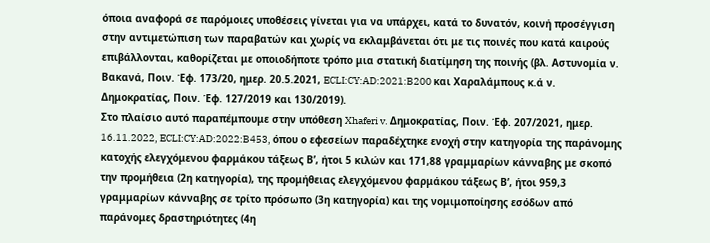όποια αναφορά σε παρόμοιες υποθέσεις γίνεται για να υπάρχει, κατά το δυνατόν, κοινή προσέγγιση στην αντιμετώπιση των παραβατών και χωρίς να εκλαμβάνεται ότι με τις ποινές που κατά καιρούς επιβάλλονται, καθορίζεται με οποιοδήποτε τρόπο μια στατική διατίμηση της ποινής (βλ. Αστυνομία ν. Βακανά, Ποιν. Έφ. 173/20, ημερ. 20.5.2021, ECLI:CY:AD:2021:B200 και Χαραλάμπους κ.ά ν. Δημοκρατίας, Ποιν. Έφ. 127/2019 και 130/2019).
Στο πλαίσιο αυτό παραπέμπουμε στην υπόθεση Xhaferi v. Δημοκρατίας, Ποιν. Έφ. 207/2021, ημερ. 16.11.2022, ECLI:CY:AD:2022:B453, όπου ο εφεσείων παραδέχτηκε ενοχή στην κατηγορία της παράνομης κατοχής ελεγχόμενου φαρμάκου τάξεως Β’, ήτοι 5 κιλών και 171,88 γραμμαρίων κάνναβης με σκοπό την προμήθεια (2η κατηγορία), της προμήθειας ελεγχόμενου φαρμάκου τάξεως Β’, ήτοι 959,3 γραμμαρίων κάνναβης σε τρίτο πρόσωπο (3η κατηγορία) και της νομιμοποίησης εσόδων από παράνομες δραστηριότητες (4η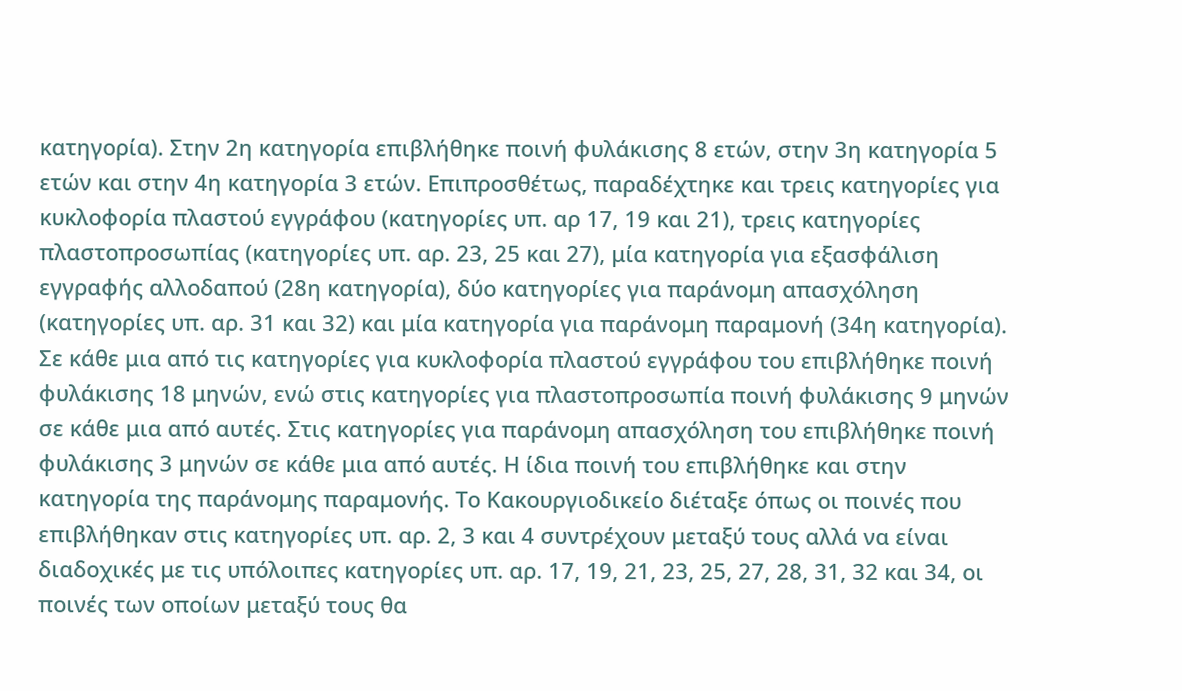κατηγορία). Στην 2η κατηγορία επιβλήθηκε ποινή φυλάκισης 8 ετών, στην 3η κατηγορία 5 ετών και στην 4η κατηγορία 3 ετών. Επιπροσθέτως, παραδέχτηκε και τρεις κατηγορίες για κυκλοφορία πλαστού εγγράφου (κατηγορίες υπ. αρ 17, 19 και 21), τρεις κατηγορίες πλαστοπροσωπίας (κατηγορίες υπ. αρ. 23, 25 και 27), μία κατηγορία για εξασφάλιση εγγραφής αλλοδαπού (28η κατηγορία), δύο κατηγορίες για παράνομη απασχόληση (κατηγορίες υπ. αρ. 31 και 32) και μία κατηγορία για παράνομη παραμονή (34η κατηγορία). Σε κάθε μια από τις κατηγορίες για κυκλοφορία πλαστού εγγράφου του επιβλήθηκε ποινή φυλάκισης 18 μηνών, ενώ στις κατηγορίες για πλαστοπροσωπία ποινή φυλάκισης 9 μηνών σε κάθε μια από αυτές. Στις κατηγορίες για παράνομη απασχόληση του επιβλήθηκε ποινή φυλάκισης 3 μηνών σε κάθε μια από αυτές. Η ίδια ποινή του επιβλήθηκε και στην κατηγορία της παράνομης παραμονής. Το Κακουργιοδικείο διέταξε όπως οι ποινές που επιβλήθηκαν στις κατηγορίες υπ. αρ. 2, 3 και 4 συντρέχουν μεταξύ τους αλλά να είναι διαδοχικές με τις υπόλοιπες κατηγορίες υπ. αρ. 17, 19, 21, 23, 25, 27, 28, 31, 32 και 34, οι ποινές των οποίων μεταξύ τους θα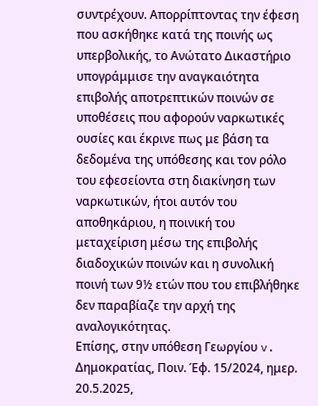συντρέχουν. Απορρίπτοντας την έφεση που ασκήθηκε κατά της ποινής ως υπερβολικής, το Ανώτατο Δικαστήριο υπογράμμισε την αναγκαιότητα επιβολής αποτρεπτικών ποινών σε υποθέσεις που αφορούν ναρκωτικές ουσίες και έκρινε πως με βάση τα δεδομένα της υπόθεσης και τον ρόλο του εφεσείοντα στη διακίνηση των ναρκωτικών, ήτοι αυτόν του αποθηκάριου, η ποινική του μεταχείριση μέσω της επιβολής διαδοχικών ποινών και η συνολική ποινή των 9½ ετών που του επιβλήθηκε δεν παραβίαζε την αρχή της αναλογικότητας.
Επίσης, στην υπόθεση Γεωργίου v. Δημοκρατίας, Ποιν. Έφ. 15/2024, ημερ. 20.5.2025,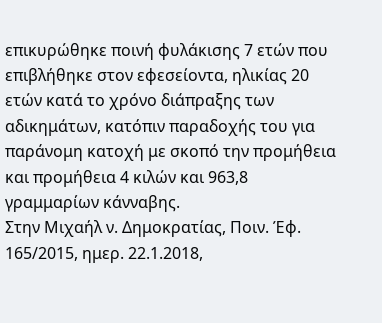επικυρώθηκε ποινή φυλάκισης 7 ετών που επιβλήθηκε στον εφεσείοντα, ηλικίας 20 ετών κατά το χρόνο διάπραξης των αδικημάτων, κατόπιν παραδοχής του για παράνομη κατοχή με σκοπό την προμήθεια και προμήθεια 4 κιλών και 963,8 γραμμαρίων κάνναβης.
Στην Μιχαήλ ν. Δημοκρατίας, Ποιν. Έφ. 165/2015, ημερ. 22.1.2018,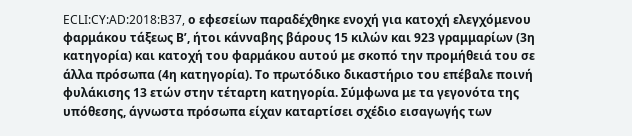ECLI:CY:AD:2018:B37, ο εφεσείων παραδέχθηκε ενοχή για κατοχή ελεγχόμενου φαρμάκου τάξεως Β’, ήτοι κάνναβης βάρους 15 κιλών και 923 γραμμαρίων (3η κατηγορία) και κατοχή του φαρμάκου αυτού με σκοπό την προμήθειά του σε άλλα πρόσωπα (4η κατηγορία). Το πρωτόδικο δικαστήριο του επέβαλε ποινή φυλάκισης 13 ετών στην τέταρτη κατηγορία. Σύμφωνα με τα γεγονότα της υπόθεσης, άγνωστα πρόσωπα είχαν καταρτίσει σχέδιο εισαγωγής των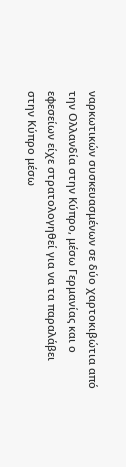ναρκωτικών συσκευασμένων σε δύο χαρτοκιβώτια από την Ολλανδία στην Κύπρο, μέσω Γερμανίας και ο εφεσείων είχε στρατολογηθεί για να τα παραλάβει στην Κύπρο μέσω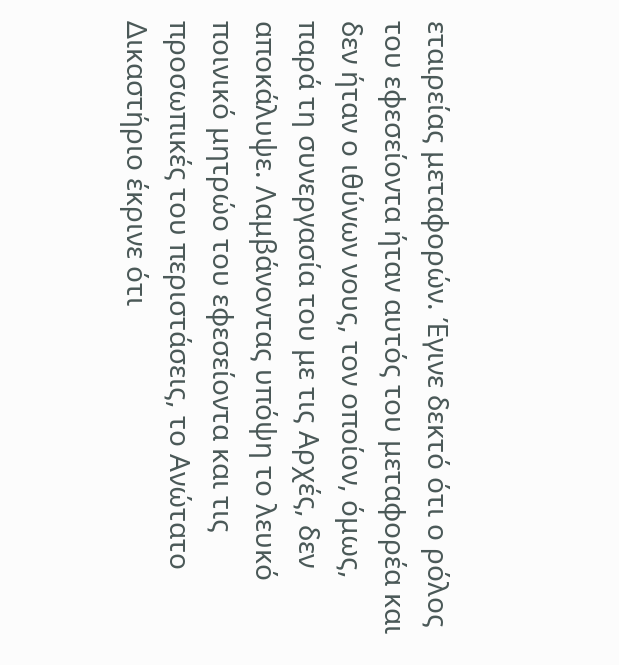εταιρείας μεταφορών. Έγινε δεκτό ότι ο ρόλος του εφεσείοντα ήταν αυτός του μεταφορέα και δεν ήταν ο ιθύνων νους, τον οποίον, όμως, παρά τη συνεργασία του με τις Αρχές, δεν αποκάλυψε. Λαμβάνοντας υπόψη το λευκό ποινικό μητρώο του εφεσείοντα και τις προσωπικές του περιστάσεις, το Ανώτατο Δικαστήριο έκρινε ότι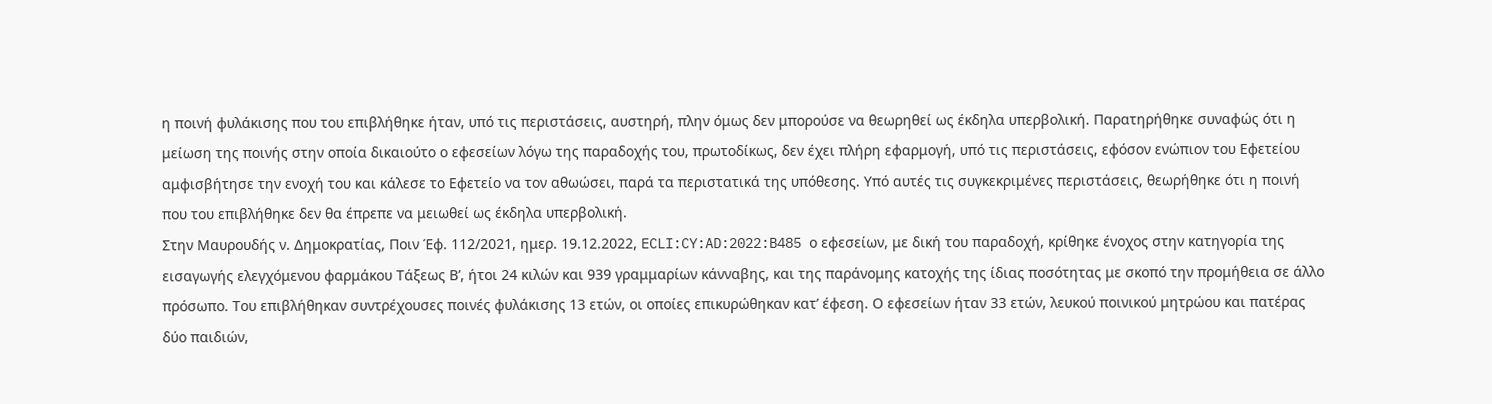η ποινή φυλάκισης που του επιβλήθηκε ήταν, υπό τις περιστάσεις, αυστηρή, πλην όμως δεν μπορούσε να θεωρηθεί ως έκδηλα υπερβολική. Παρατηρήθηκε συναφώς ότι η μείωση της ποινής στην οποία δικαιούτο ο εφεσείων λόγω της παραδοχής του, πρωτοδίκως, δεν έχει πλήρη εφαρμογή, υπό τις περιστάσεις, εφόσον ενώπιον του Εφετείου αμφισβήτησε την ενοχή του και κάλεσε το Εφετείο να τον αθωώσει, παρά τα περιστατικά της υπόθεσης. Υπό αυτές τις συγκεκριμένες περιστάσεις, θεωρήθηκε ότι η ποινή που του επιβλήθηκε δεν θα έπρεπε να μειωθεί ως έκδηλα υπερβολική.
Στην Μαυρουδής ν. Δημοκρατίας, Ποιν Έφ. 112/2021, ημερ. 19.12.2022, ECLI:CY:AD:2022:B485 ο εφεσείων, με δική του παραδοχή, κρίθηκε ένοχος στην κατηγορία της εισαγωγής ελεγχόμενου φαρμάκου Τάξεως Β’, ήτοι 24 κιλών και 939 γραμμαρίων κάνναβης, και της παράνομης κατοχής της ίδιας ποσότητας με σκοπό την προμήθεια σε άλλο πρόσωπο. Του επιβλήθηκαν συντρέχουσες ποινές φυλάκισης 13 ετών, οι οποίες επικυρώθηκαν κατ’ έφεση. Ο εφεσείων ήταν 33 ετών, λευκού ποινικού μητρώου και πατέρας δύο παιδιών,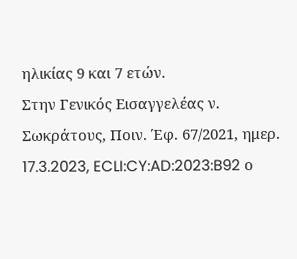ηλικίας 9 και 7 ετών.
Στην Γενικός Εισαγγελέας ν. Σωκράτους, Ποιν. Έφ. 67/2021, ημερ. 17.3.2023, ECLI:CY:AD:2023:B92 ο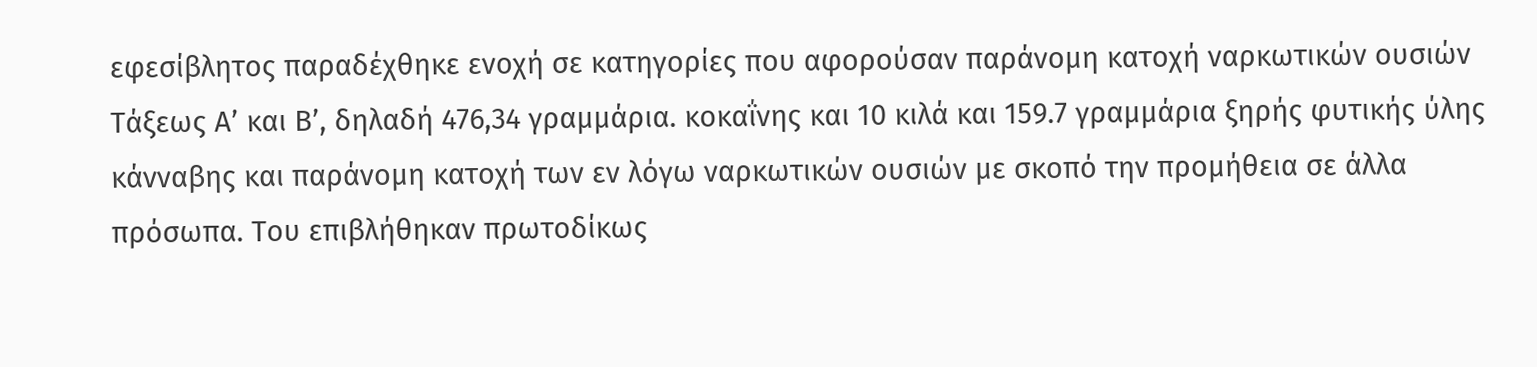εφεσίβλητος παραδέχθηκε ενοχή σε κατηγορίες που αφορούσαν παράνομη κατοχή ναρκωτικών ουσιών Τάξεως Α’ και Β’, δηλαδή 476,34 γραμμάρια. κοκαΐνης και 10 κιλά και 159.7 γραμμάρια ξηρής φυτικής ύλης κάνναβης και παράνομη κατοχή των εν λόγω ναρκωτικών ουσιών με σκοπό την προμήθεια σε άλλα πρόσωπα. Του επιβλήθηκαν πρωτοδίκως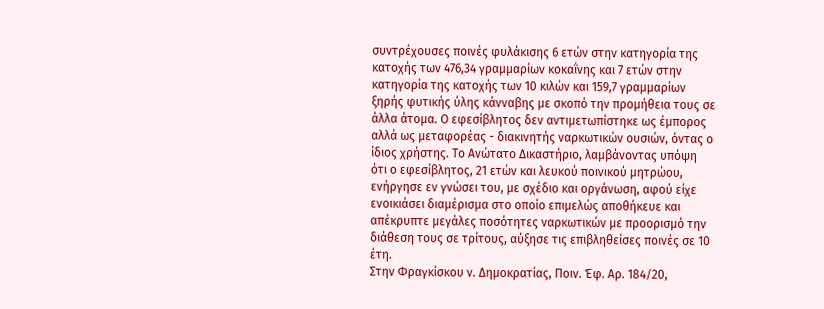συντρέχουσες ποινές φυλάκισης 6 ετών στην κατηγορία της κατοχής των 476,34 γραμμαρίων κοκαΐνης και 7 ετών στην κατηγορία της κατοχής των 10 κιλών και 159,7 γραμμαρίων ξηρής φυτικής ύλης κάνναβης με σκοπό την προμήθεια τους σε άλλα άτομα. Ο εφεσίβλητος δεν αντιμετωπίστηκε ως έμπορος αλλά ως μεταφορέας - διακινητής ναρκωτικών ουσιών, όντας ο ίδιος χρήστης. Το Ανώτατο Δικαστήριο, λαμβάνοντας υπόψη ότι ο εφεσίβλητος, 21 ετών και λευκού ποινικού μητρώου, ενήργησε εν γνώσει του, με σχέδιο και οργάνωση, αφού είχε ενοικιάσει διαμέρισμα στο οποίο επιμελώς αποθήκευε και απέκρυπτε μεγάλες ποσότητες ναρκωτικών με προορισμό την διάθεση τους σε τρίτους, αύξησε τις επιβληθείσες ποινές σε 10 έτη.
Στην Φραγκίσκου ν. Δημοκρατίας, Ποιν. Έφ. Αρ. 184/20,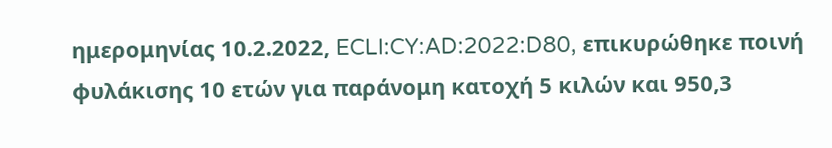ημερομηνίας 10.2.2022, ECLI:CY:AD:2022:D80, επικυρώθηκε ποινή φυλάκισης 10 ετών για παράνομη κατοχή 5 κιλών και 950,3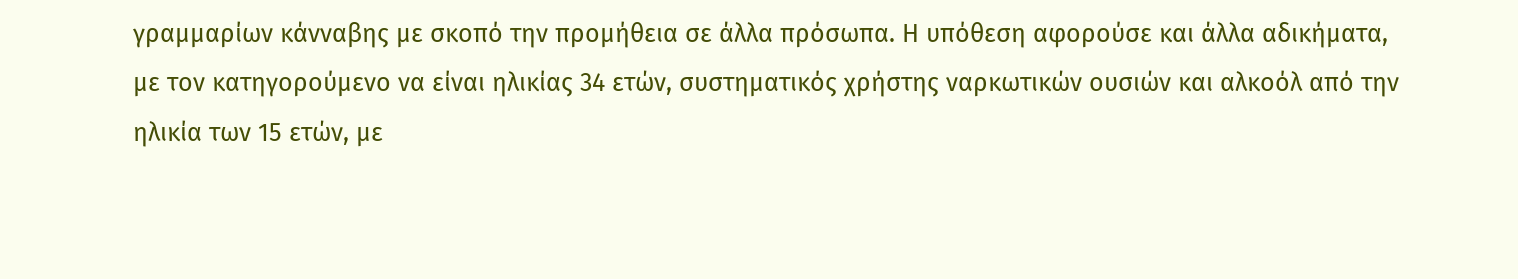γραμμαρίων κάνναβης με σκοπό την προμήθεια σε άλλα πρόσωπα. Η υπόθεση αφορούσε και άλλα αδικήματα, με τον κατηγορούμενο να είναι ηλικίας 34 ετών, συστηματικός χρήστης ναρκωτικών ουσιών και αλκοόλ από την ηλικία των 15 ετών, με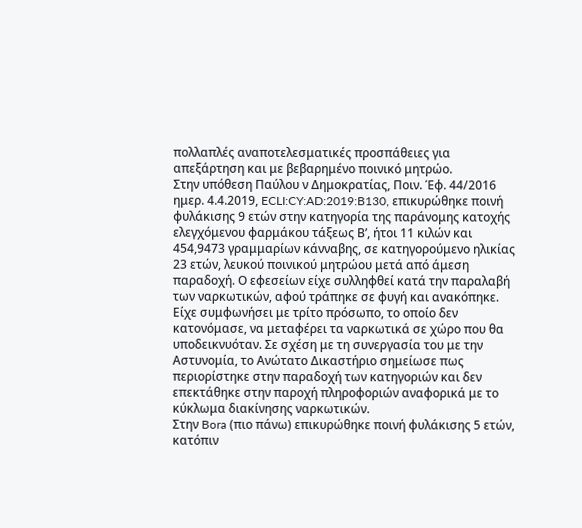πολλαπλές αναποτελεσματικές προσπάθειες για απεξάρτηση και με βεβαρημένο ποινικό μητρώο.
Στην υπόθεση Παύλου ν Δημοκρατίας, Ποιν. Έφ. 44/2016 ημερ. 4.4.2019, ECLI:CY:AD:2019:B130, επικυρώθηκε ποινή φυλάκισης 9 ετών στην κατηγορία της παράνομης κατοχής ελεγχόμενου φαρμάκου τάξεως Β’, ήτοι 11 κιλών και 454,9473 γραμμαρίων κάνναβης, σε κατηγορούμενο ηλικίας 23 ετών, λευκού ποινικού μητρώου μετά από άμεση παραδοχή. Ο εφεσείων είχε συλληφθεί κατά την παραλαβή των ναρκωτικών, αφού τράπηκε σε φυγή και ανακόπηκε. Είχε συμφωνήσει με τρίτο πρόσωπο, το οποίο δεν κατονόμασε, να μεταφέρει τα ναρκωτικά σε χώρο που θα υποδεικνυόταν. Σε σχέση με τη συνεργασία του με την Αστυνομία, το Ανώτατο Δικαστήριο σημείωσε πως περιορίστηκε στην παραδοχή των κατηγοριών και δεν επεκτάθηκε στην παροχή πληροφοριών αναφορικά με το κύκλωμα διακίνησης ναρκωτικών.
Στην Bora (πιο πάνω) επικυρώθηκε ποινή φυλάκισης 5 ετών, κατόπιν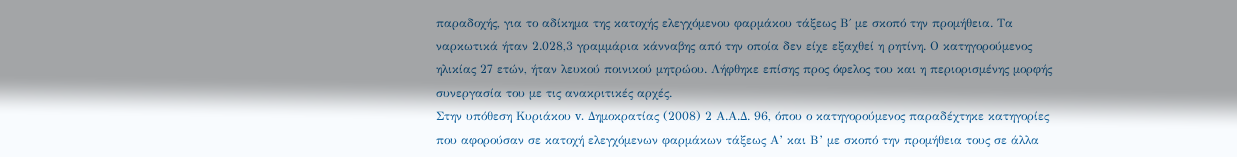παραδοχής, για το αδίκημα της κατοχής ελεγχόμενου φαρμάκου τάξεως Β΄ με σκοπό την προμήθεια. Τα ναρκωτικά ήταν 2.028,3 γραμμάρια κάνναβης από την οποία δεν είχε εξαχθεί η ρητίνη. Ο κατηγορούμενος ηλικίας 27 ετών, ήταν λευκού ποινικού μητρώου. Λήφθηκε επίσης προς όφελος του και η περιορισμένης μορφής συνεργασία του με τις ανακριτικές αρχές.
Στην υπόθεση Κυριάκου v. Δημοκρατίας (2008) 2 Α.Α.Δ. 96, όπου ο κατηγορούμενος παραδέχτηκε κατηγορίες που αφορούσαν σε κατοχή ελεγχόμενων φαρμάκων τάξεως Α’ και Β’ με σκοπό την προμήθεια τους σε άλλα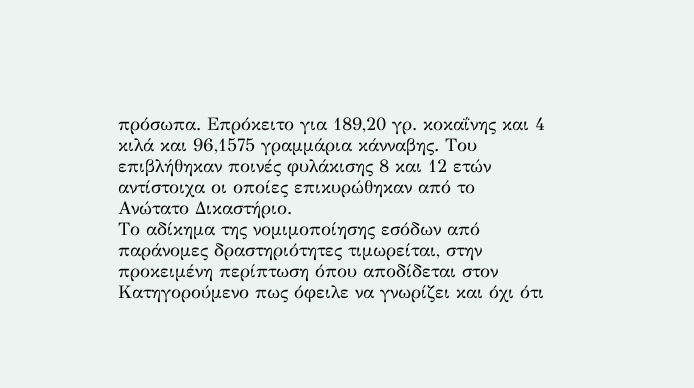πρόσωπα. Επρόκειτο για 189,20 γρ. κοκαΐνης και 4 κιλά και 96,1575 γραμμάρια κάνναβης. Του επιβλήθηκαν ποινές φυλάκισης 8 και 12 ετών αντίστοιχα οι οποίες επικυρώθηκαν από το Ανώτατο Δικαστήριο.
Το αδίκημα της νομιμοποίησης εσόδων από παράνομες δραστηριότητες τιμωρείται, στην προκειμένη περίπτωση όπου αποδίδεται στον Κατηγορούμενο πως όφειλε να γνωρίζει και όχι ότι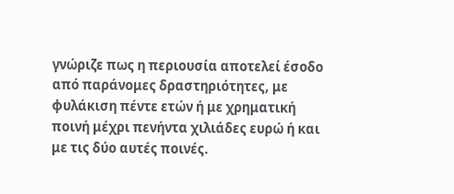γνώριζε πως η περιουσία αποτελεί έσοδο από παράνομες δραστηριότητες, με φυλάκιση πέντε ετών ή με χρηματική ποινή μέχρι πενήντα χιλιάδες ευρώ ή και με τις δύο αυτές ποινές.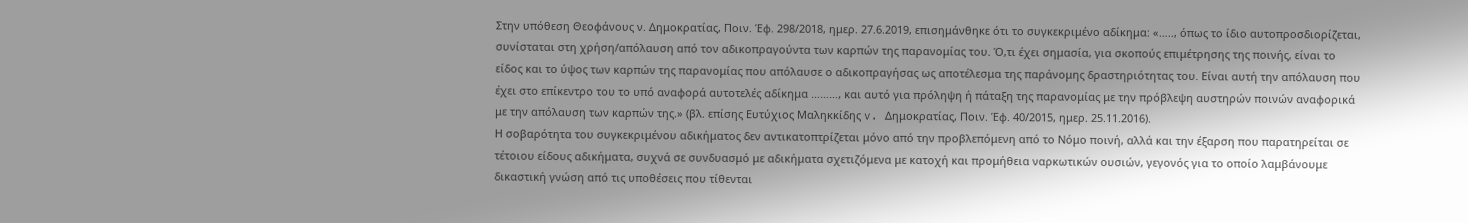Στην υπόθεση Θεοφάνους ν. Δημοκρατίας, Ποιν. Έφ. 298/2018, ημερ. 27.6.2019, επισημάνθηκε ότι το συγκεκριμένο αδίκημα: «….., όπως το ίδιο αυτοπροσδιορίζεται, συνίσταται στη χρήση/απόλαυση από τον αδικοπραγούντα των καρπών της παρανομίας του. Ό,τι έχει σημασία, για σκοπούς επιμέτρησης της ποινής, είναι το είδος και το ύψος των καρπών της παρανομίας που απόλαυσε ο αδικοπραγήσας ως αποτέλεσμα της παράνομης δραστηριότητας του. Είναι αυτή την απόλαυση που έχει στο επίκεντρο του το υπό αναφορά αυτοτελές αδίκημα ………, και αυτό για πρόληψη ή πάταξη της παρανομίας με την πρόβλεψη αυστηρών ποινών αναφορικά με την απόλαυση των καρπών της.» (βλ. επίσης Ευτύχιος Μαληκκίδης v. Δημοκρατίας, Ποιν. Έφ. 40/2015, ημερ. 25.11.2016).
Η σοβαρότητα του συγκεκριμένου αδικήματος δεν αντικατοπτρίζεται μόνο από την προβλεπόμενη από το Νόμο ποινή, αλλά και την έξαρση που παρατηρείται σε τέτοιου είδους αδικήματα, συχνά σε συνδυασμό με αδικήματα σχετιζόμενα με κατοχή και προμήθεια ναρκωτικών ουσιών, γεγονός για το οποίο λαμβάνουμε δικαστική γνώση από τις υποθέσεις που τίθενται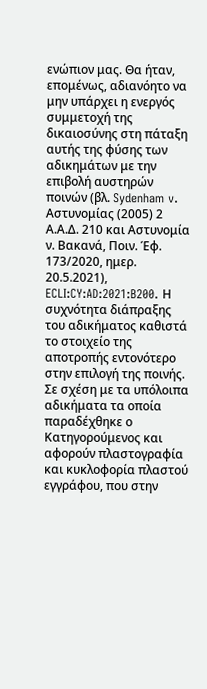ενώπιον μας. Θα ήταν, επομένως, αδιανόητο να μην υπάρχει η ενεργός συμμετοχή της δικαιοσύνης στη πάταξη αυτής της φύσης των αδικημάτων με την επιβολή αυστηρών ποινών (βλ. Sydenham v. Αστυνομίας (2005) 2 Α.Α.Δ. 210 και Αστυνομία ν. Βακανά, Ποιν. Έφ. 173/2020, ημερ. 20.5.2021), ECLI:CY:AD:2021:B200. Η συχνότητα διάπραξης του αδικήματος καθιστά το στοιχείο της αποτροπής εντονότερο στην επιλογή της ποινής.
Σε σχέση με τα υπόλοιπα αδικήματα τα οποία παραδέχθηκε ο Κατηγορούμενος και αφορούν πλαστογραφία και κυκλοφορία πλαστού εγγράφου, που στην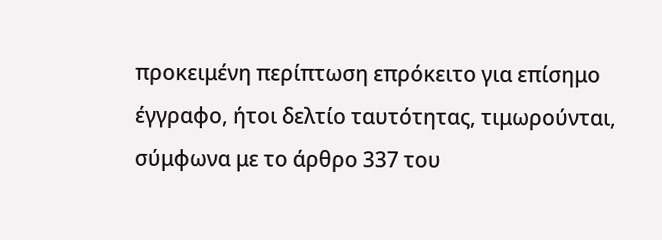προκειμένη περίπτωση επρόκειτο για επίσημο έγγραφο, ήτοι δελτίο ταυτότητας, τιμωρούνται, σύμφωνα με το άρθρο 337 του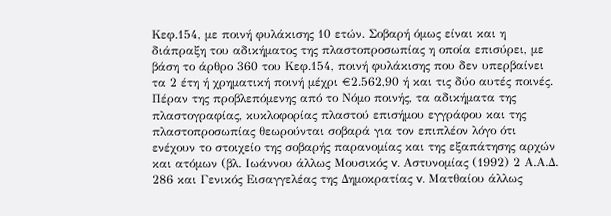Κεφ.154, με ποινή φυλάκισης 10 ετών. Σοβαρή όμως είναι και η διάπραξη του αδικήματος της πλαστοπροσωπίας η οποία επισύρει, με βάση το άρθρο 360 του Κεφ.154, ποινή φυλάκισης που δεν υπερβαίνει τα 2 έτη ή χρηματική ποινή μέχρι €2.562,90 ή και τις δύο αυτές ποινές. Πέραν της προβλεπόμενης από το Νόμο ποινής, τα αδικήματα της πλαστογραφίας, κυκλοφορίας πλαστού επισήμου εγγράφου και της πλαστοπροσωπίας θεωρούνται σοβαρά για τον επιπλέον λόγο ότι ενέχουν το στοιχείο της σοβαρής παρανομίας και της εξαπάτησης αρχών και ατόμων (βλ. Ιωάννου άλλως Μουσικός v. Αστυνομίας (1992) 2 Α.Α.Δ. 286 και Γενικός Εισαγγελέας της Δημοκρατίας v. Ματθαίου άλλως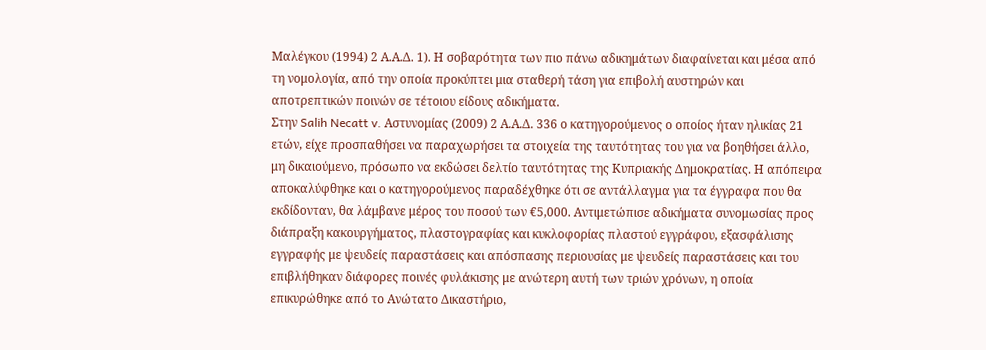Μαλέγκου (1994) 2 Α.Α.Δ. 1). Η σοβαρότητα των πιο πάνω αδικημάτων διαφαίνεται και μέσα από τη νομολογία, από την οποία προκύπτει μια σταθερή τάση για επιβολή αυστηρών και αποτρεπτικών ποινών σε τέτοιου είδους αδικήματα.
Στην Salih Necatt v. Αστυνομίας (2009) 2 Α.Α.Δ. 336 ο κατηγορούμενος ο οποίος ήταν ηλικίας 21 ετών, είχε προσπαθήσει να παραχωρήσει τα στοιχεία της ταυτότητας του για να βοηθήσει άλλο, μη δικαιούμενο, πρόσωπο να εκδώσει δελτίο ταυτότητας της Κυπριακής Δημοκρατίας. Η απόπειρα αποκαλύφθηκε και ο κατηγορούμενος παραδέχθηκε ότι σε αντάλλαγμα για τα έγγραφα που θα εκδίδονταν, θα λάμβανε μέρος του ποσού των €5,000. Αντιμετώπισε αδικήματα συνομωσίας προς διάπραξη κακουργήματος, πλαστογραφίας και κυκλοφορίας πλαστού εγγράφου, εξασφάλισης εγγραφής με ψευδείς παραστάσεις και απόσπασης περιουσίας με ψευδείς παραστάσεις και του επιβλήθηκαν διάφορες ποινές φυλάκισης με ανώτερη αυτή των τριών χρόνων, η οποία επικυρώθηκε από το Ανώτατο Δικαστήριο,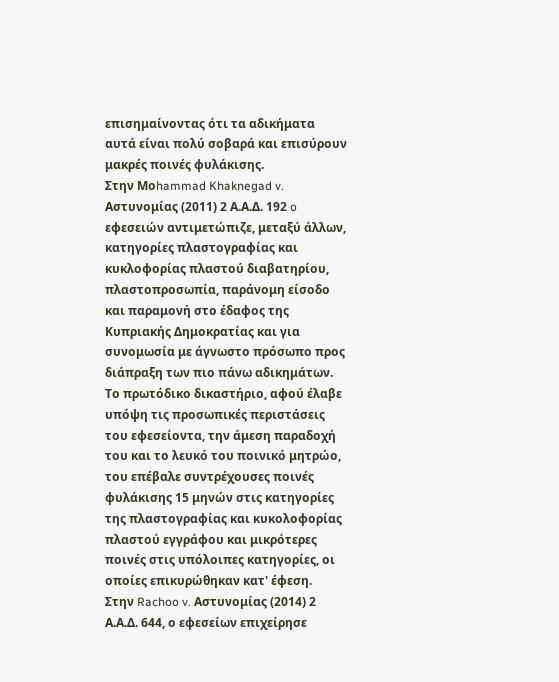επισημαίνοντας ότι τα αδικήματα αυτά είναι πολύ σοβαρά και επισύρουν μακρές ποινές φυλάκισης.
Στην Mοhammad Khaknegad v. Αστυνομίας (2011) 2 Α.Α.Δ. 192 o εφεσειών αντιμετώπιζε, μεταξύ άλλων, κατηγορίες πλαστογραφίας και κυκλοφορίας πλαστού διαβατηρίου, πλαστοπροσωπία, παράνομη είσοδο και παραμονή στο έδαφος της Κυπριακής Δημοκρατίας και για συνομωσία με άγνωστο πρόσωπο προς διάπραξη των πιο πάνω αδικημάτων. Το πρωτόδικο δικαστήριο, αφού έλαβε υπόψη τις προσωπικές περιστάσεις του εφεσείοντα, την άμεση παραδοχή του και το λευκό του ποινικό μητρώο, του επέβαλε συντρέχουσες ποινές φυλάκισης 15 μηνών στις κατηγορίες της πλαστογραφίας και κυκολοφορίας πλαστού εγγράφου και μικρότερες ποινές στις υπόλοιπες κατηγορίες, οι οποίες επικυρώθηκαν κατ' έφεση.
Στην Rachoo v. Αστυνομίας (2014) 2 Α.Α.Δ. 644, ο εφεσείων επιχείρησε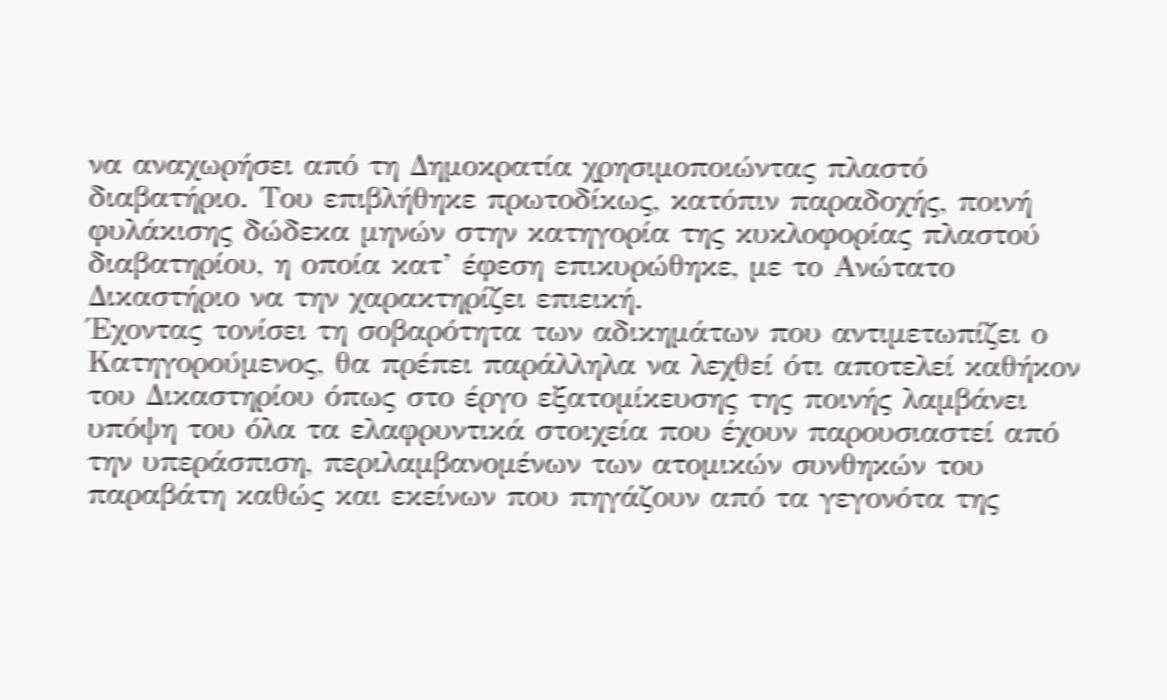να αναχωρήσει από τη Δημοκρατία χρησιμοποιώντας πλαστό διαβατήριο. Του επιβλήθηκε πρωτοδίκως, κατόπιν παραδοχής, ποινή φυλάκισης δώδεκα μηνών στην κατηγορία της κυκλοφορίας πλαστού διαβατηρίου, η οποία κατ’ έφεση επικυρώθηκε, με το Ανώτατο Δικαστήριο να την χαρακτηρίζει επιεική.
Έχοντας τονίσει τη σοβαρότητα των αδικημάτων που αντιμετωπίζει ο Κατηγορούμενος, θα πρέπει παράλληλα να λεχθεί ότι αποτελεί καθήκον του Δικαστηρίου όπως στο έργο εξατομίκευσης της ποινής λαμβάνει υπόψη του όλα τα ελαφρυντικά στοιχεία που έχουν παρουσιαστεί από την υπεράσπιση, περιλαμβανομένων των ατομικών συνθηκών του παραβάτη καθώς και εκείνων που πηγάζουν από τα γεγονότα της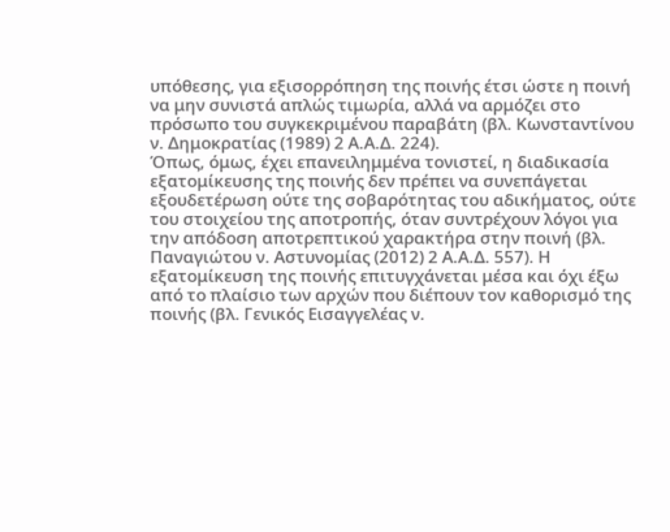υπόθεσης, για εξισορρόπηση της ποινής έτσι ώστε η ποινή να μην συνιστά απλώς τιμωρία, αλλά να αρμόζει στο πρόσωπο του συγκεκριμένου παραβάτη (βλ. Κωνσταντίνου ν. Δημοκρατίας (1989) 2 Α.Α.Δ. 224).
Όπως, όμως, έχει επανειλημμένα τονιστεί, η διαδικασία εξατομίκευσης της ποινής δεν πρέπει να συνεπάγεται εξουδετέρωση ούτε της σοβαρότητας του αδικήματος, ούτε του στοιχείου της αποτροπής, όταν συντρέχουν λόγοι για την απόδοση αποτρεπτικού χαρακτήρα στην ποινή (βλ. Παναγιώτου ν. Αστυνομίας (2012) 2 Α.Α.Δ. 557). Η εξατομίκευση της ποινής επιτυγχάνεται μέσα και όχι έξω από το πλαίσιο των αρχών που διέπουν τον καθορισμό της ποινής (βλ. Γενικός Εισαγγελέας ν.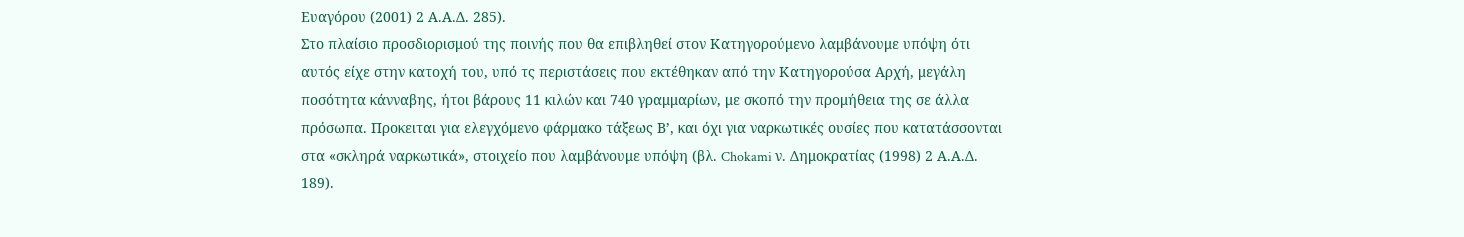Ευαγόρου (2001) 2 Α.Α.Δ. 285).
Στο πλαίσιο προσδιορισμού της ποινής που θα επιβληθεί στον Κατηγορούμενο λαμβάνουμε υπόψη ότι αυτός είχε στην κατοχή του, υπό τς περιστάσεις που εκτέθηκαν από την Κατηγορούσα Αρχή, μεγάλη ποσότητα κάνναβης, ήτοι βάρους 11 κιλών και 740 γραμμαρίων, με σκοπό την προμήθεια της σε άλλα πρόσωπα. Προκειται για ελεγχόμενο φάρμακο τάξεως Β’, και όχι για ναρκωτικές ουσίες που κατατάσσονται στα «σκληρά ναρκωτικά», στοιχείο που λαμβάνουμε υπόψη (βλ. Chokami ν. Δημοκρατίας (1998) 2 Α.Α.Δ. 189).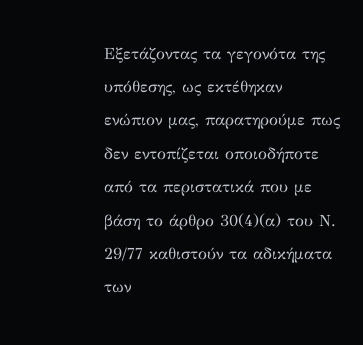Εξετάζοντας τα γεγονότα της υπόθεσης, ως εκτέθηκαν ενώπιον μας, παρατηρούμε πως δεν εντοπίζεται οποιοδήποτε από τα περιστατικά που με βάση το άρθρο 30(4)(α) του Ν. 29/77 καθιστούν τα αδικήματα των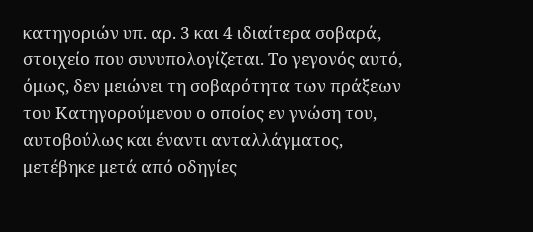κατηγοριών υπ. αρ. 3 και 4 ιδιαίτερα σοβαρά, στοιχείο που συνυπολογίζεται. Το γεγονός αυτό, όμως, δεν μειώνει τη σοβαρότητα των πράξεων του Κατηγορούμενου ο οποίος εν γνώση του, αυτοβούλως και έναντι ανταλλάγματος, μετέβηκε μετά από οδηγίες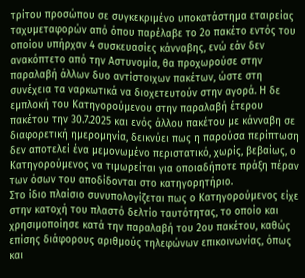τρίτου προσώπου σε συγκεκριμένο υποκατάστημα εταιρείας ταχυμεταφορών από όπου παρέλαβε το 2ο πακέτο εντός του οποίου υπήρχαν 4 συσκευασίες κάνναβης, ενώ εάν δεν ανακόπτετο από την Αστυνομία, θα προχωρούσε στην παραλαβή άλλων δυο αντίστοιχων πακέτων, ώστε στη συνέχεια τα ναρκωτικά να διοχετευτούν στην αγορά. Η δε εμπλοκή του Κατηγορούμενου στην παραλαβή έτερου πακέτου την 30.7.2025 και ενός άλλου πακέτου με κάνναβη σε διαφορετική ημερομηνία, δεικνύει πως η παρούσα περίπτωση δεν αποτελεί ένα μεμονωμένο περιστατικό, χωρίς, βεβαίως, ο Κατηγορούμενος να τιμωρείται για οποιαδήποτε πράξη πέραν των όσων του αποδίδονται στο κατηγορητήριο.
Στο ίδιο πλαίσιο συνυπολογίζεται πως ο Κατηγορούμενος είχε στην κατοχή του πλαστό δελτίο ταυτότητας, το οποίο και χρησιμοποίησε κατά την παραλαβή του 2ου πακέτου, καθώς επίσης διάφορους αριθμούς τηλεφώνων επικοινωνίας, όπως και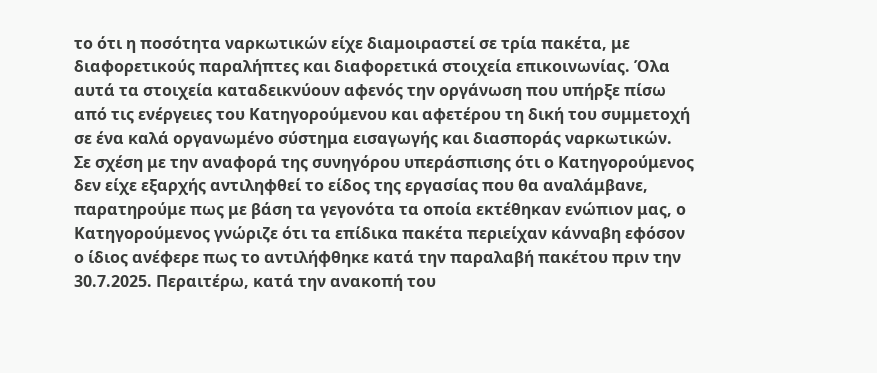το ότι η ποσότητα ναρκωτικών είχε διαμοιραστεί σε τρία πακέτα, με διαφορετικούς παραλήπτες και διαφορετικά στοιχεία επικοινωνίας. Όλα αυτά τα στοιχεία καταδεικνύουν αφενός την οργάνωση που υπήρξε πίσω από τις ενέργειες του Κατηγορούμενου και αφετέρου τη δική του συμμετοχή σε ένα καλά οργανωμένο σύστημα εισαγωγής και διασποράς ναρκωτικών.
Σε σχέση με την αναφορά της συνηγόρου υπεράσπισης ότι ο Κατηγορούμενος δεν είχε εξαρχής αντιληφθεί το είδος της εργασίας που θα αναλάμβανε, παρατηρούμε πως με βάση τα γεγονότα τα οποία εκτέθηκαν ενώπιον μας, ο Κατηγορούμενος γνώριζε ότι τα επίδικα πακέτα περιείχαν κάνναβη εφόσον ο ίδιος ανέφερε πως το αντιλήφθηκε κατά την παραλαβή πακέτου πριν την 30.7.2025. Περαιτέρω, κατά την ανακοπή του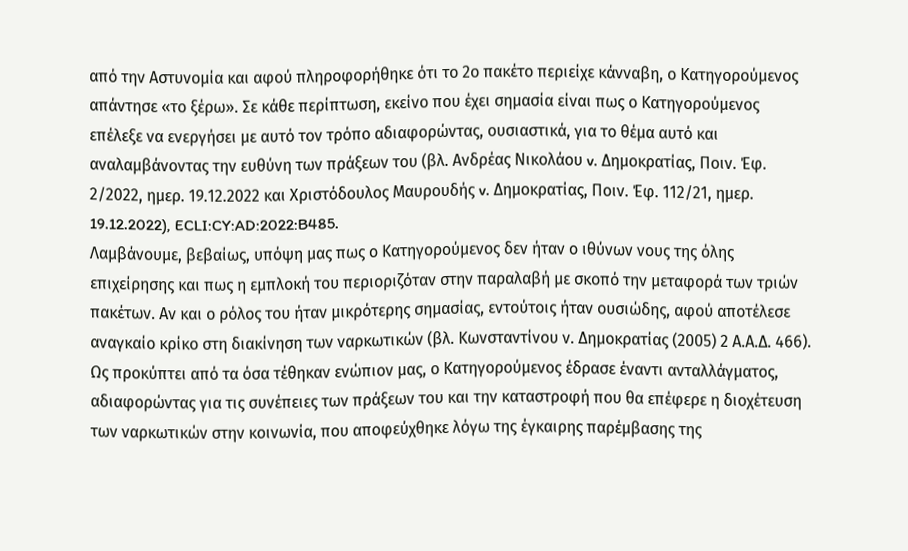από την Αστυνομία και αφού πληροφορήθηκε ότι το 2ο πακέτο περιείχε κάνναβη, ο Κατηγορούμενος απάντησε «το ξέρω». Σε κάθε περίπτωση, εκείνο που έχει σημασία είναι πως ο Κατηγορούμενος επέλεξε να ενεργήσει με αυτό τον τρόπο αδιαφορώντας, ουσιαστικά, για το θέμα αυτό και αναλαμβάνοντας την ευθύνη των πράξεων του (βλ. Ανδρέας Νικολάου v. Δημοκρατίας, Ποιν. Έφ. 2/2022, ημερ. 19.12.2022 και Χριστόδουλος Μαυρουδής v. Δημοκρατίας, Ποιν. Έφ. 112/21, ημερ. 19.12.2022), ECLI:CY:AD:2022:B485.
Λαμβάνουμε, βεβαίως, υπόψη μας πως ο Κατηγορούμενος δεν ήταν ο ιθύνων νους της όλης επιχείρησης και πως η εμπλοκή του περιοριζόταν στην παραλαβή με σκοπό την μεταφορά των τριών πακέτων. Αν και ο ρόλος του ήταν μικρότερης σημασίας, εντούτοις ήταν ουσιώδης, αφού αποτέλεσε αναγκαίο κρίκο στη διακίνηση των ναρκωτικών (βλ. Κωνσταντίνου ν. Δημοκρατίας (2005) 2 Α.Α.Δ. 466). Ως προκύπτει από τα όσα τέθηκαν ενώπιον μας, ο Κατηγορούμενος έδρασε έναντι ανταλλάγματος, αδιαφορώντας για τις συνέπειες των πράξεων του και την καταστροφή που θα επέφερε η διοχέτευση των ναρκωτικών στην κοινωνία, που αποφεύχθηκε λόγω της έγκαιρης παρέμβασης της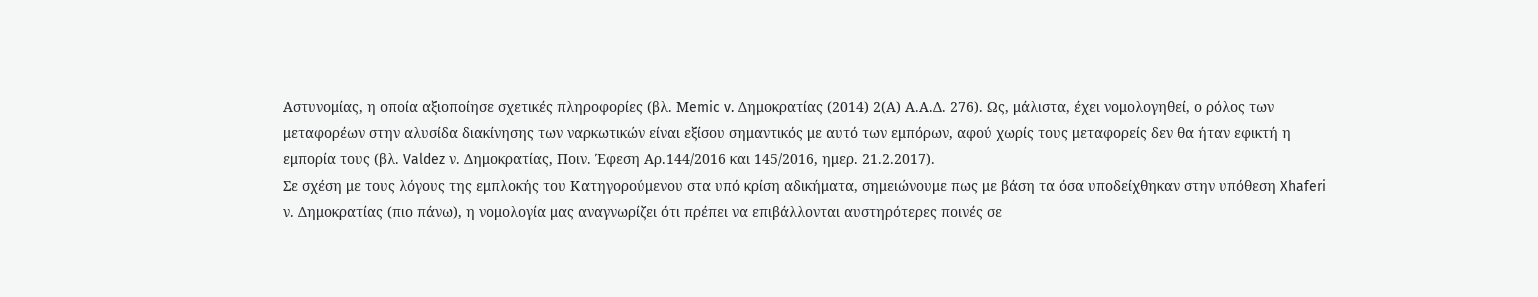Αστυνομίας, η οποία αξιοποίησε σχετικές πληροφορίες (βλ. Μemic v. Δημοκρατίας (2014) 2(Α) Α.Α.Δ. 276). Ως, μάλιστα, έχει νομολογηθεί, ο ρόλος των μεταφορέων στην αλυσίδα διακίνησης των ναρκωτικών είναι εξίσου σημαντικός με αυτό των εμπόρων, αφού χωρίς τους μεταφορείς δεν θα ήταν εφικτή η εμπορία τους (βλ. Valdez ν. Δημοκρατίας, Ποιν. Έφεση Αρ.144/2016 και 145/2016, ημερ. 21.2.2017).
Σε σχέση με τους λόγους της εμπλοκής του Κατηγορούμενου στα υπό κρίση αδικήματα, σημειώνουμε πως με βάση τα όσα υποδείχθηκαν στην υπόθεση Xhaferi ν. Δημοκρατίας (πιο πάνω), η νομολογία μας αναγνωρίζει ότι πρέπει να επιβάλλονται αυστηρότερες ποινές σε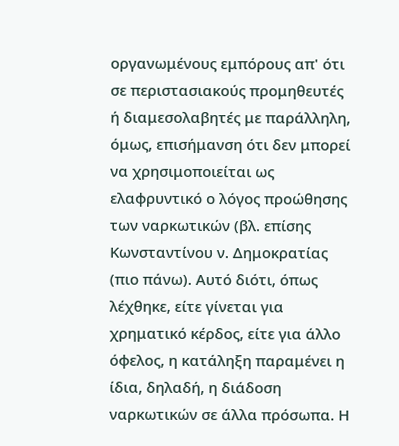οργανωμένους εμπόρους απ' ότι σε περιστασιακούς προμηθευτές ή διαμεσολαβητές με παράλληλη, όμως, επισήμανση ότι δεν μπορεί να χρησιμοποιείται ως ελαφρυντικό ο λόγος προώθησης των ναρκωτικών (βλ. επίσης Κωνσταντίνου ν. Δημοκρατίας (πιο πάνω). Αυτό διότι, όπως λέχθηκε, είτε γίνεται για χρηματικό κέρδος, είτε για άλλο όφελος, η κατάληξη παραμένει η ίδια, δηλαδή, η διάδοση ναρκωτικών σε άλλα πρόσωπα. Η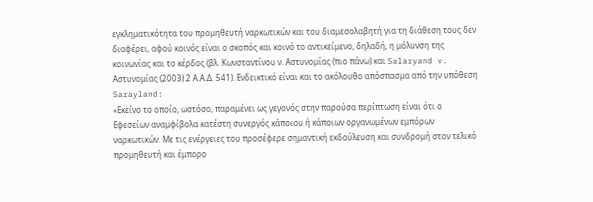εγκληματικότητα του προμηθευτή ναρκωτικών και του διαμεσολαβητή για τη διάθεση τους δεν διαφέρει, αφού κοινός είναι ο σκοπός και κοινό το αντικείμενο, δηλαδή, η μόλυνση της κοινωνίας και το κέρδος (βλ. Κωνσταντίνου ν. Αστυνομίας (πιο πάνω) και Salaryand v. Αστυνομίας (2003) 2 Α.Α.Δ. 541). Ενδεικτικό είναι και το ακόλουθο απόσπασμα από την υπόθεση Sarayland:
«Εκείνο το οποίο, ωστόσο, παραμένει ως γεγονός στην παρούσα περίπτωση είναι ότι ο Εφεσείων αναμφίβολα κατέστη συνεργός κάποιου ή κάποιων οργανωμένων εμπόρων ναρκωτικών. Με τις ενέργειες του προσέφερε σημαντική εκδούλευση και συνδρομή στον τελικό προμηθευτή και έμπορο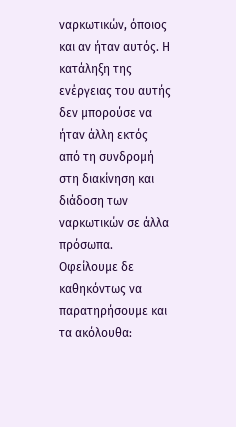ναρκωτικών, όποιος και αν ήταν αυτός. Η κατάληξη της ενέργειας του αυτής δεν μπορούσε να ήταν άλλη εκτός από τη συνδρομή στη διακίνηση και διάδοση των ναρκωτικών σε άλλα πρόσωπα.
Οφείλουμε δε καθηκόντως να παρατηρήσουμε και τα ακόλουθα: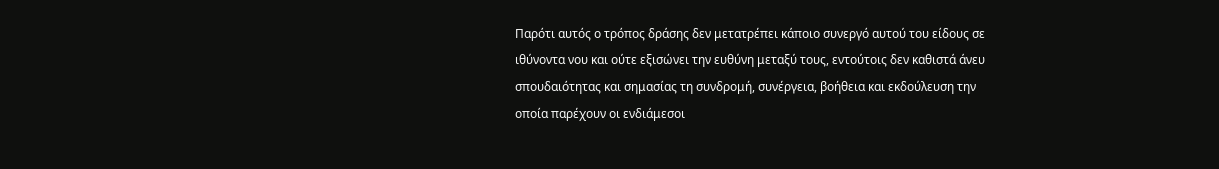Παρότι αυτός ο τρόπος δράσης δεν μετατρέπει κάποιο συνεργό αυτού του είδους σε ιθύνοντα νου και ούτε εξισώνει την ευθύνη μεταξύ τους, εντούτοις δεν καθιστά άνευ σπουδαιότητας και σημασίας τη συνδρομή, συνέργεια, βοήθεια και εκδούλευση την οποία παρέχουν οι ενδιάμεσοι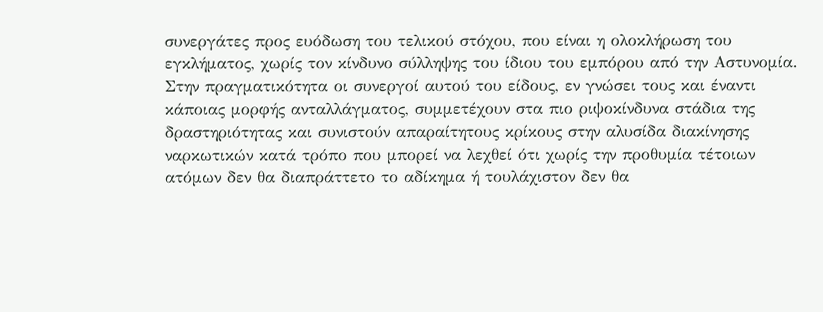συνεργάτες προς ευόδωση του τελικού στόχου, που είναι η ολοκλήρωση του εγκλήματος, χωρίς τον κίνδυνο σύλληψης του ίδιου του εμπόρου από την Αστυνομία. Στην πραγματικότητα οι συνεργοί αυτού του είδους, εν γνώσει τους και έναντι κάποιας μορφής ανταλλάγματος, συμμετέχουν στα πιο ριψοκίνδυνα στάδια της δραστηριότητας και συνιστούν απαραίτητους κρίκους στην αλυσίδα διακίνησης ναρκωτικών κατά τρόπο που μπορεί να λεχθεί ότι χωρίς την προθυμία τέτοιων ατόμων δεν θα διαπράττετο το αδίκημα ή τουλάχιστον δεν θα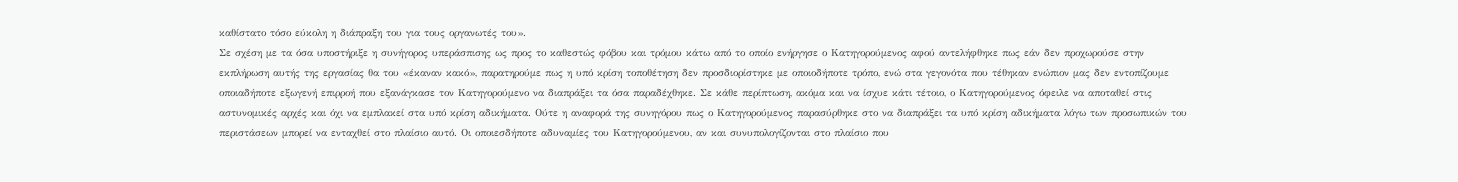καθίστατο τόσο εύκολη η διάπραξη του για τους οργανωτές του».
Σε σχέση με τα όσα υποστήριξε η συνήγορος υπεράσπισης ως προς το καθεστώς φόβου και τρόμου κάτω από το οποίο ενήργησε ο Κατηγορούμενος αφού αντελήφθηκε πως εάν δεν προχωρούσε στην εκπλήρωση αυτής της εργασίας θα του «έκαναν κακό», παρατηρούμε πως η υπό κρίση τοποθέτηση δεν προσδιορίστηκε με οποιοδήποτε τρόπο, ενώ στα γεγονότα που τέθηκαν ενώπιον μας δεν εντοπίζουμε οποιαδήποτε εξωγενή επιρροή που εξανάγκασε τον Κατηγορούμενο να διαπράξει τα όσα παραδέχθηκε. Σε κάθε περίπτωση, ακόμα και να ίσχυε κάτι τέτοιο, ο Κατηγορούμενος όφειλε να αποταθεί στις αστυνομικές αρχές και όχι να εμπλακεί στα υπό κρίση αδικήματα. Ούτε η αναφορά της συνηγόρου πως ο Κατηγορούμενος παρασύρθηκε στο να διαπράξει τα υπό κρίση αδικήματα λόγω των προσωπικών του περιστάσεων μπορεί να ενταχθεί στο πλαίσιο αυτό. Οι οποιεσδήποτε αδυναμίες του Κατηγορούμενου, αν και συνυπολογίζονται στο πλαίσιο που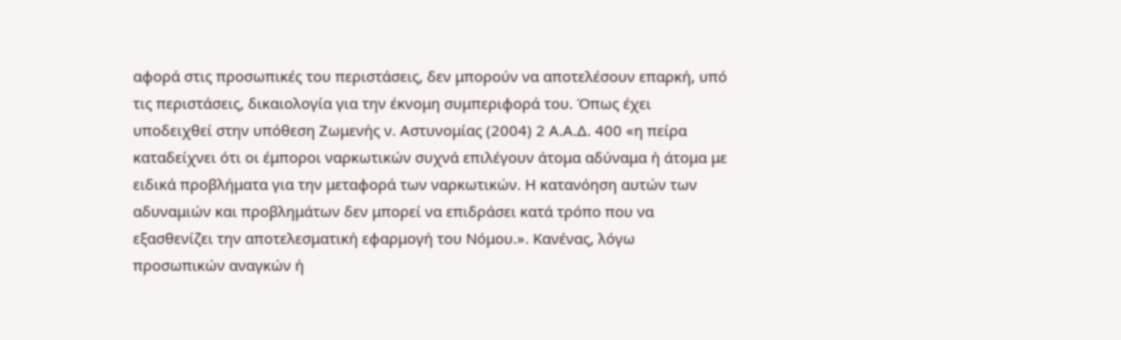αφορά στις προσωπικές του περιστάσεις, δεν μπορούν να αποτελέσουν επαρκή, υπό τις περιστάσεις, δικαιολογία για την έκνομη συμπεριφορά του. Όπως έχει υποδειχθεί στην υπόθεση Ζωμενής ν. Αστυνομίας (2004) 2 Α.Α.Δ. 400 «η πείρα καταδείχνει ότι οι έμποροι ναρκωτικών συχνά επιλέγουν άτομα αδύναμα ή άτομα με ειδικά προβλήματα για την μεταφορά των ναρκωτικών. Η κατανόηση αυτών των αδυναμιών και προβλημάτων δεν μπορεί να επιδράσει κατά τρόπο που να εξασθενίζει την αποτελεσματική εφαρμογή του Νόμου.». Κανένας, λόγω προσωπικών αναγκών ή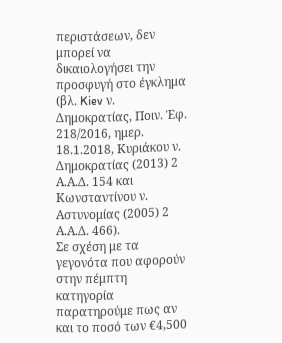περιστάσεων, δεν μπορεί να δικαιολογήσει την προσφυγή στο έγκλημα (βλ. Kiev ν. Δημοκρατίας, Ποιν. Έφ. 218/2016, ημερ. 18.1.2018, Κυριάκου ν. Δημοκρατίας (2013) 2 Α.Α.Δ. 154 και Κωνσταντίνου ν. Αστυνομίας (2005) 2 Α.Α.Δ. 466).
Σε σχέση με τα γεγονότα που αφορούν στην πέμπτη κατηγορία παρατηρούμε πως αν και το ποσό των €4,500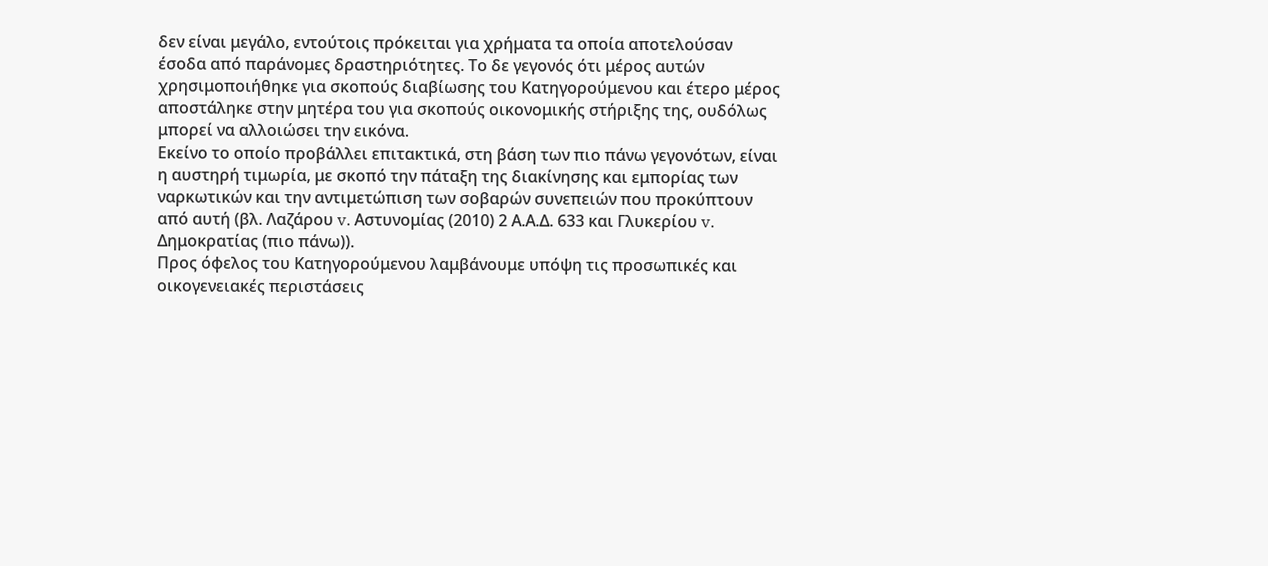δεν είναι μεγάλο, εντούτοις πρόκειται για χρήματα τα οποία αποτελούσαν έσοδα από παράνομες δραστηριότητες. Το δε γεγονός ότι μέρος αυτών χρησιμοποιήθηκε για σκοπούς διαβίωσης του Κατηγορούμενου και έτερο μέρος αποστάληκε στην μητέρα του για σκοπούς οικονομικής στήριξης της, ουδόλως μπορεί να αλλοιώσει την εικόνα.
Εκείνο το οποίο προβάλλει επιτακτικά, στη βάση των πιο πάνω γεγονότων, είναι η αυστηρή τιμωρία, με σκοπό την πάταξη της διακίνησης και εμπορίας των ναρκωτικών και την αντιμετώπιση των σοβαρών συνεπειών που προκύπτουν από αυτή (βλ. Λαζάρου v. Αστυνομίας (2010) 2 Α.Α.Δ. 633 και Γλυκερίου v. Δημοκρατίας (πιο πάνω)).
Προς όφελος του Κατηγορούμενου λαμβάνουμε υπόψη τις προσωπικές και οικογενειακές περιστάσεις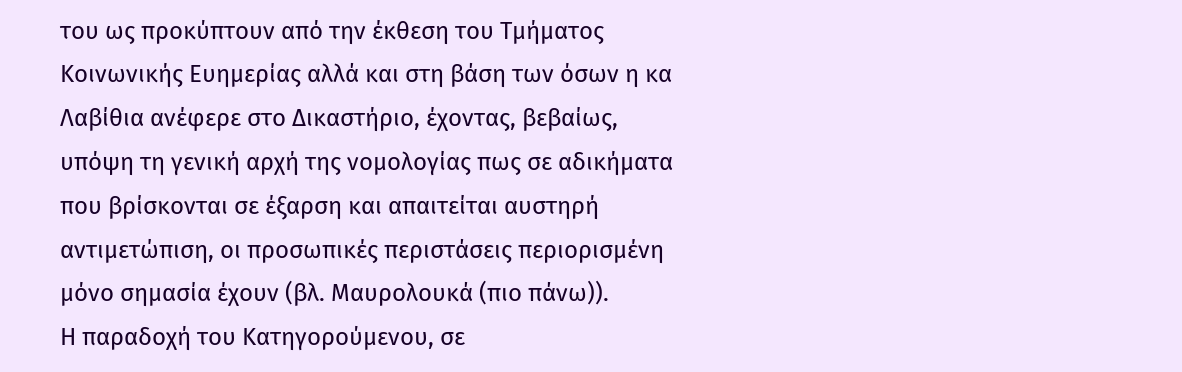του ως προκύπτουν από την έκθεση του Τμήματος Κοινωνικής Ευημερίας αλλά και στη βάση των όσων η κα Λαβίθια ανέφερε στο Δικαστήριο, έχοντας, βεβαίως, υπόψη τη γενική αρχή της νομολογίας πως σε αδικήματα που βρίσκονται σε έξαρση και απαιτείται αυστηρή αντιμετώπιση, οι προσωπικές περιστάσεις περιορισμένη μόνο σημασία έχουν (βλ. Μαυρολουκά (πιο πάνω)).
Η παραδοχή του Κατηγορούμενου, σε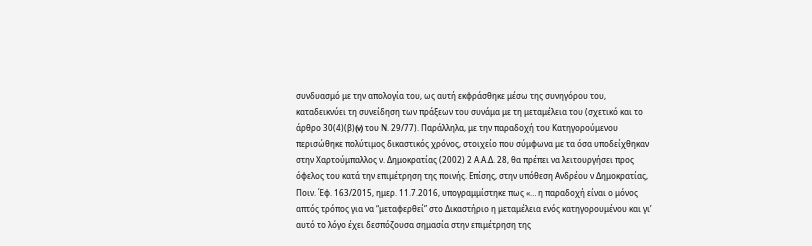συνδυασμό με την απολογία του, ως αυτή εκφράσθηκε μέσω της συνηγόρου του, καταδεικνύει τη συνείδηση των πράξεων του συνάμα με τη μεταμέλεια του (σχετικό και το άρθρο 30(4)(β)(v) του Ν. 29/77). Παράλληλα, με την παραδοχή του Κατηγορούμενου περισώθηκε πολύτιμος δικαστικός χρόνος, στοιχείο που σύμφωνα με τα όσα υποδείχθηκαν στην Χαρτούμπαλλος ν. Δημοκρατίας (2002) 2 Α.Α.Δ. 28, θα πρέπει να λειτουργήσει προς όφελος του κατά την επιμέτρηση της ποινής. Επίσης, στην υπόθεση Ανδρέου ν Δημοκρατίας, Ποιν. Έφ. 163/2015, ημερ. 11.7.2016, υπογραμμίστηκε πως «… η παραδοχή είναι ο μόνος απτός τρόπος για να “μεταφερθεί” στο Δικαστήριο η μεταμέλεια ενός κατηγορουμένου και γι’ αυτό το λόγο έχει δεσπόζουσα σημασία στην επιμέτρηση της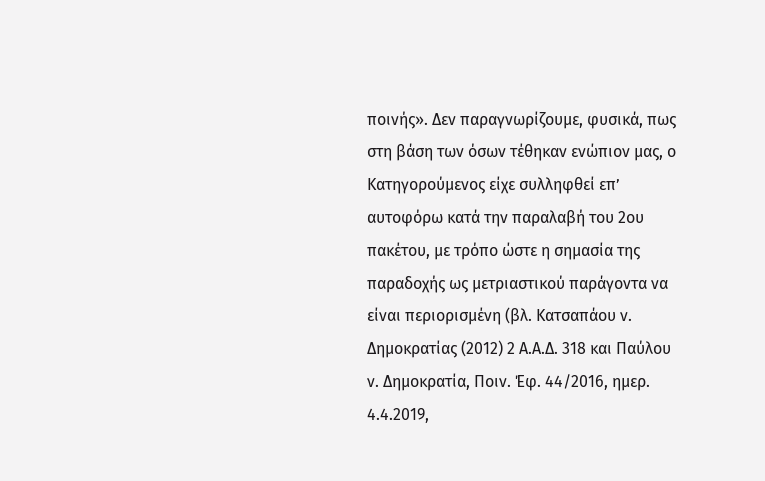ποινής». Δεν παραγνωρίζουμε, φυσικά, πως στη βάση των όσων τέθηκαν ενώπιον μας, ο Κατηγορούμενος είχε συλληφθεί επ’ αυτοφόρω κατά την παραλαβή του 2ου πακέτου, με τρόπο ώστε η σημασία της παραδοχής ως μετριαστικού παράγοντα να είναι περιορισμένη (βλ. Κατσαπάου ν. Δημοκρατίας (2012) 2 Α.Α.Δ. 318 και Παύλου ν. Δημοκρατία, Ποιν. Έφ. 44/2016, ημερ. 4.4.2019,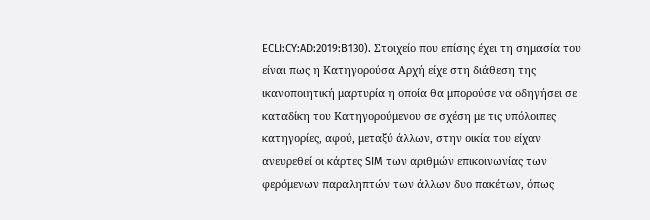ECLI:CY:AD:2019:B130). Στοιχείο που επίσης έχει τη σημασία του είναι πως η Κατηγορούσα Αρχή είχε στη διάθεση της ικανοποιητική μαρτυρία η οποία θα μπορούσε να οδηγήσει σε καταδίκη του Κατηγορούμενου σε σχέση με τις υπόλοιπες κατηγορίες, αφού, μεταξύ άλλων, στην οικία του είχαν ανευρεθεί οι κάρτες SIM των αριθμών επικοινωνίας των φερόμενων παραληπτών των άλλων δυο πακέτων, όπως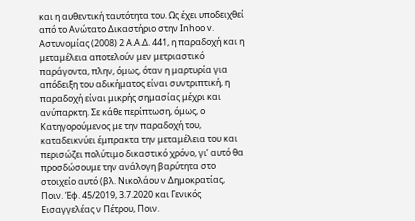και η αυθεντική ταυτότητα του. Ως έχει υποδειχθεί από το Ανώτατο Δικαστήριο στην Inhoo v. Αστυνομίας (2008) 2 Α.Α.Δ. 441, η παραδοχή και η μεταμέλεια αποτελούν μεν μετριαστικό παράγοντα, πλην, όμως, όταν η μαρτυρία για απόδειξη του αδικήματος είναι συντριπτική, η παραδοχή είναι μικρής σημασίας μέχρι και ανύπαρκτη. Σε κάθε περίπτωση, όμως, ο Κατηγορούμενος με την παραδοχή του, καταδεικνύει έμπρακτα την μεταμέλεια του και περισώζει πολύτιμο δικαστικό χρόνο, γι’ αυτό θα προσδώσουμε την ανάλογη βαρύτητα στο στοιχείο αυτό (βλ. Νικολάου ν Δημοκρατίας, Ποιν. Έφ. 45/2019, 3.7.2020 και Γενικός Εισαγγελέας ν Πέτρου, Ποιν.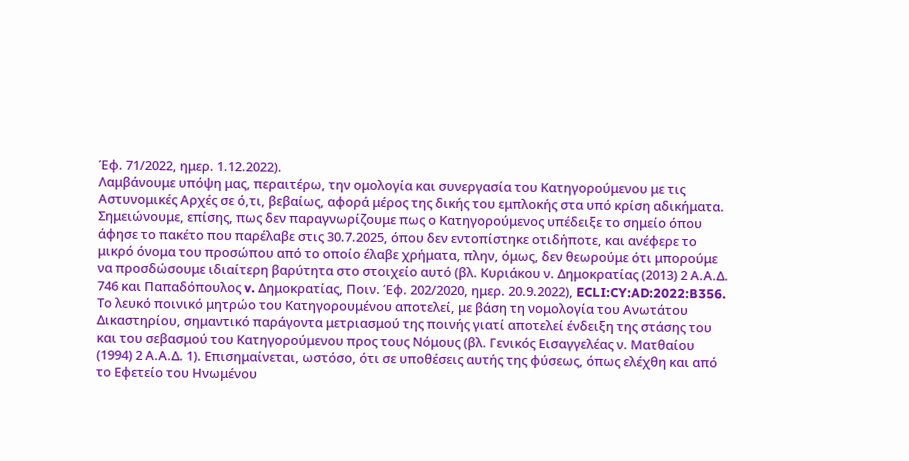Έφ. 71/2022, ημερ. 1.12.2022).
Λαμβάνουμε υπόψη μας, περαιτέρω, την ομολογία και συνεργασία του Κατηγορούμενου με τις Αστυνομικές Αρχές σε ό,τι, βεβαίως, αφορά μέρος της δικής του εμπλοκής στα υπό κρίση αδικήματα. Σημειώνουμε, επίσης, πως δεν παραγνωρίζουμε πως ο Κατηγορούμενος υπέδειξε το σημείο όπου άφησε το πακέτο που παρέλαβε στις 30.7.2025, όπου δεν εντοπίστηκε οτιδήποτε, και ανέφερε το μικρό όνομα του προσώπου από το οποίο έλαβε χρήματα, πλην, όμως, δεν θεωρούμε ότι μπορούμε να προσδώσουμε ιδιαίτερη βαρύτητα στο στοιχείο αυτό (βλ. Κυριάκου ν. Δημοκρατίας (2013) 2 Α.Α.Δ. 746 και Παπαδόπουλος v. Δημοκρατίας, Ποιν. Έφ. 202/2020, ημερ. 20.9.2022), ECLI:CY:AD:2022:B356.
Το λευκό ποινικό μητρώο του Κατηγορουμένου αποτελεί, με βάση τη νομολογία του Ανωτάτου Δικαστηρίου, σημαντικό παράγοντα μετριασμού της ποινής γιατί αποτελεί ένδειξη της στάσης του και του σεβασμού του Κατηγορούμενου προς τους Νόμους (βλ. Γενικός Εισαγγελέας ν. Ματθαίου (1994) 2 Α.Α.Δ. 1). Επισημαίνεται, ωστόσο, ότι σε υποθέσεις αυτής της φύσεως, όπως ελέχθη και από το Εφετείο του Ηνωμένου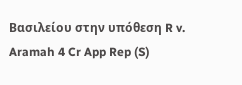Βασιλείου στην υπόθεση R v. Aramah 4 Cr App Rep (S)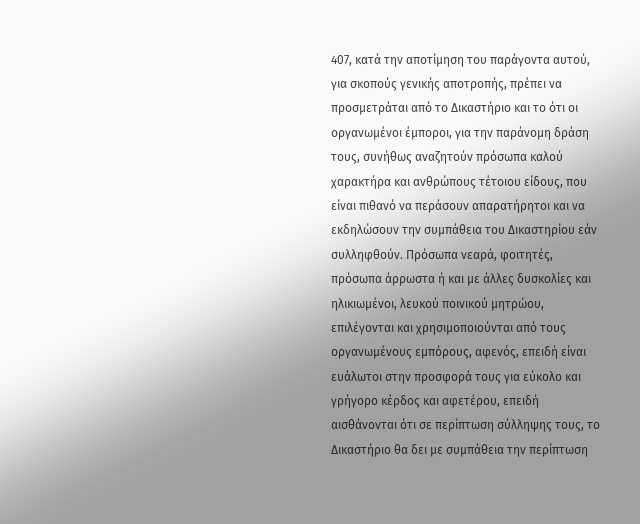407, κατά την αποτίμηση του παράγοντα αυτού, για σκοπούς γενικής αποτροπής, πρέπει να προσμετράται από το Δικαστήριο και το ότι οι οργανωμένοι έμποροι, για την παράνομη δράση τους, συνήθως αναζητούν πρόσωπα καλού χαρακτήρα και ανθρώπους τέτοιου είδους, που είναι πιθανό να περάσουν απαρατήρητοι και να εκδηλώσουν την συμπάθεια του Δικαστηρίου εάν συλληφθούν. Πρόσωπα νεαρά, φοιτητές, πρόσωπα άρρωστα ή και με άλλες δυσκολίες και ηλικιωμένοι, λευκού ποινικού μητρώου, επιλέγονται και χρησιμοποιούνται από τους οργανωμένους εμπόρους, αφενός, επειδή είναι ευάλωτοι στην προσφορά τους για εύκολο και γρήγορο κέρδος και αφετέρου, επειδή αισθάνονται ότι σε περίπτωση σύλληψης τους, το Δικαστήριο θα δει με συμπάθεια την περίπτωση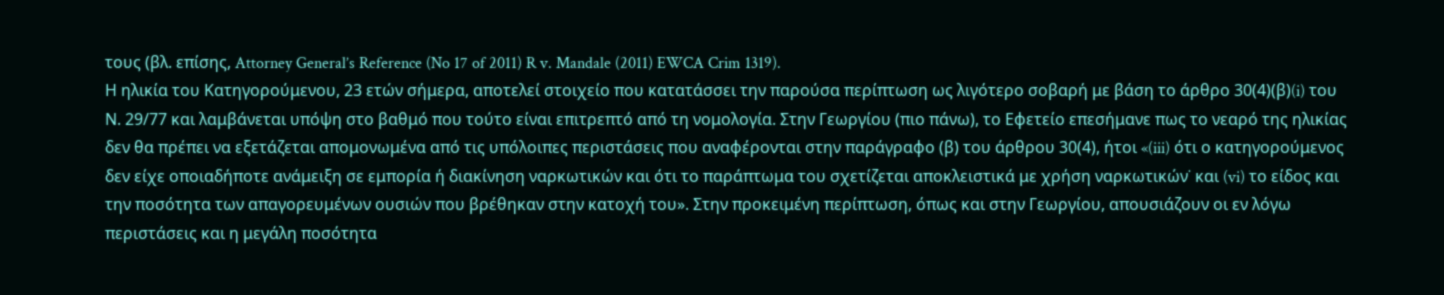τους (βλ. επίσης, Attorney General’s Reference (No 17 of 2011) R v. Mandale (2011) EWCA Crim 1319).
Η ηλικία του Κατηγορούμενου, 23 ετών σήμερα, αποτελεί στοιχείο που κατατάσσει την παρούσα περίπτωση ως λιγότερο σοβαρή με βάση το άρθρο 30(4)(β)(i) του Ν. 29/77 και λαμβάνεται υπόψη στο βαθμό που τούτο είναι επιτρεπτό από τη νομολογία. Στην Γεωργίου (πιο πάνω), το Εφετείο επεσήμανε πως το νεαρό της ηλικίας δεν θα πρέπει να εξετάζεται απομονωμένα από τις υπόλοιπες περιστάσεις που αναφέρονται στην παράγραφο (β) του άρθρου 30(4), ήτοι «(iii) ότι ο κατηγορούμενος δεν είχε οποιαδήποτε ανάμειξη σε εμπορία ή διακίνηση ναρκωτικών και ότι το παράπτωμα του σχετίζεται αποκλειστικά με χρήση ναρκωτικών˙ και (vi) το είδος και την ποσότητα των απαγορευμένων ουσιών που βρέθηκαν στην κατοχή του». Στην προκειμένη περίπτωση, όπως και στην Γεωργίου, απουσιάζουν οι εν λόγω περιστάσεις και η μεγάλη ποσότητα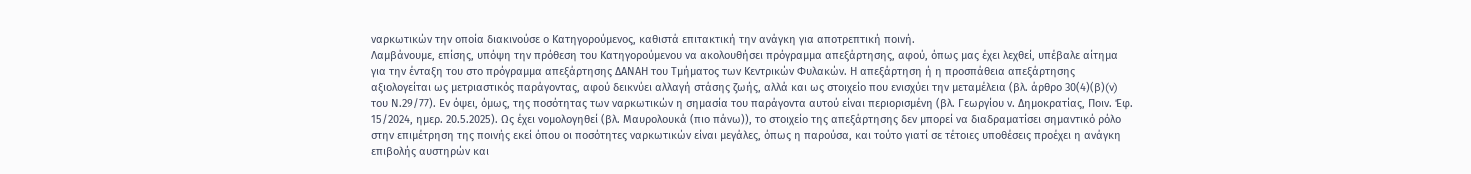ναρκωτικών την οποία διακινούσε ο Κατηγορούμενος, καθιστά επιτακτική την ανάγκη για αποτρεπτική ποινή.
Λαμβάνουμε, επίσης, υπόψη την πρόθεση του Κατηγορούμενου να ακολουθήσει πρόγραμμα απεξάρτησης, αφού, όπως μας έχει λεχθεί, υπέβαλε αίτημα για την ένταξη του στο πρόγραμμα απεξάρτησης ΔΑΝΑΗ του Τμήματος των Κεντρικών Φυλακών. Η απεξάρτηση ή η προσπάθεια απεξάρτησης αξιολογείται ως μετριαστικός παράγοντας, αφού δεικνύει αλλαγή στάσης ζωής, αλλά και ως στοιχείο που ενισχύει την μεταμέλεια (βλ. άρθρο 30(4)(β)(v) του Ν.29/77). Εν όψει, όμως, της ποσότητας των ναρκωτικών η σημασία του παράγοντα αυτού είναι περιορισμένη (βλ. Γεωργίου ν. Δημοκρατίας, Ποιν. Έφ. 15/2024, ημερ. 20.5.2025). Ως έχει νομολογηθεί (βλ. Μαυρολουκά (πιο πάνω)), το στοιχείο της απεξάρτησης δεν μπορεί να διαδραματίσει σημαντικό ρόλο στην επιμέτρηση της ποινής εκεί όπου οι ποσότητες ναρκωτικών είναι μεγάλες, όπως η παρούσα, και τούτο γιατί σε τέτοιες υποθέσεις προέχει η ανάγκη επιβολής αυστηρών και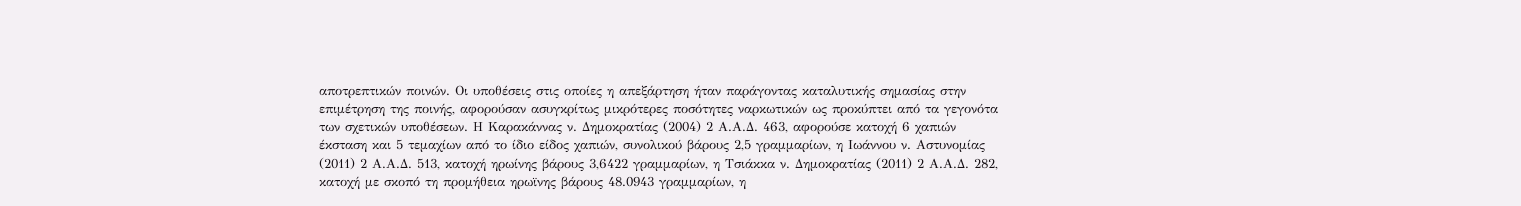αποτρεπτικών ποινών. Οι υποθέσεις στις οποίες η απεξάρτηση ήταν παράγοντας καταλυτικής σημασίας στην επιμέτρηση της ποινής, αφορούσαν ασυγκρίτως μικρότερες ποσότητες ναρκωτικών ως προκύπτει από τα γεγονότα των σχετικών υποθέσεων. Η Καρακάννας ν. Δημοκρατίας (2004) 2 Α.Α.Δ. 463, αφορούσε κατοχή 6 χαπιών έκσταση και 5 τεμαχίων από το ίδιο είδος χαπιών, συνολικού βάρους 2,5 γραμμαρίων, η Ιωάννου ν. Αστυνομίας (2011) 2 Α.Α.Δ. 513, κατοχή ηρωίνης βάρους 3,6422 γραμμαρίων, η Τσιάκκα ν. Δημοκρατίας (2011) 2 Α.Α.Δ. 282, κατοχή με σκοπό τη προμήθεια ηρωϊνης βάρους 48.0943 γραμμαρίων, η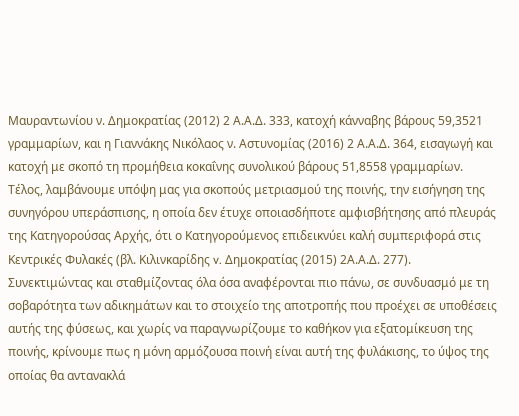Μαυραντωνίου ν. Δημοκρατίας (2012) 2 Α.Α.Δ. 333, κατοχή κάνναβης βάρους 59,3521 γραμμαρίων, και η Γιαννάκης Νικόλαος ν. Αστυνομίας (2016) 2 Α.Α.Δ. 364, εισαγωγή και κατοχή με σκοπό τη προμήθεια κοκαΐνης συνολικού βάρους 51,8558 γραμμαρίων.
Τέλος, λαμβάνουμε υπόψη μας για σκοπούς μετριασμού της ποινής, την εισήγηση της συνηγόρου υπεράσπισης, η οποία δεν έτυχε οποιασδήποτε αμφισβήτησης από πλευράς της Κατηγορούσας Αρχής, ότι ο Κατηγορούμενος επιδεικνύει καλή συμπεριφορά στις Κεντρικές Φυλακές (βλ. Κιλινκαρίδης v. Δημοκρατίας (2015) 2Α.Α.Δ. 277).
Συνεκτιμώντας και σταθμίζοντας όλα όσα αναφέρονται πιο πάνω, σε συνδυασμό με τη σοβαρότητα των αδικημάτων και το στοιχείο της αποτροπής που προέχει σε υποθέσεις αυτής της φύσεως, και χωρίς να παραγνωρίζουμε το καθήκον για εξατομίκευση της ποινής, κρίνουμε πως η μόνη αρμόζουσα ποινή είναι αυτή της φυλάκισης, το ύψος της οποίας θα αντανακλά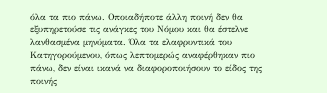όλα τα πιο πάνω. Οποιαδήποτε άλλη ποινή δεν θα εξυπηρετούσε τις ανάγκες του Νόμου και θα έστελνε λανθασμένα μηνύματα. Όλα τα ελαφρυντικά του Κατηγορούμενου, όπως λεπτομερώς αναφέρθηκαν πιο πάνω, δεν είναι ικανά να διαφοροποιήσουν το είδος της ποινής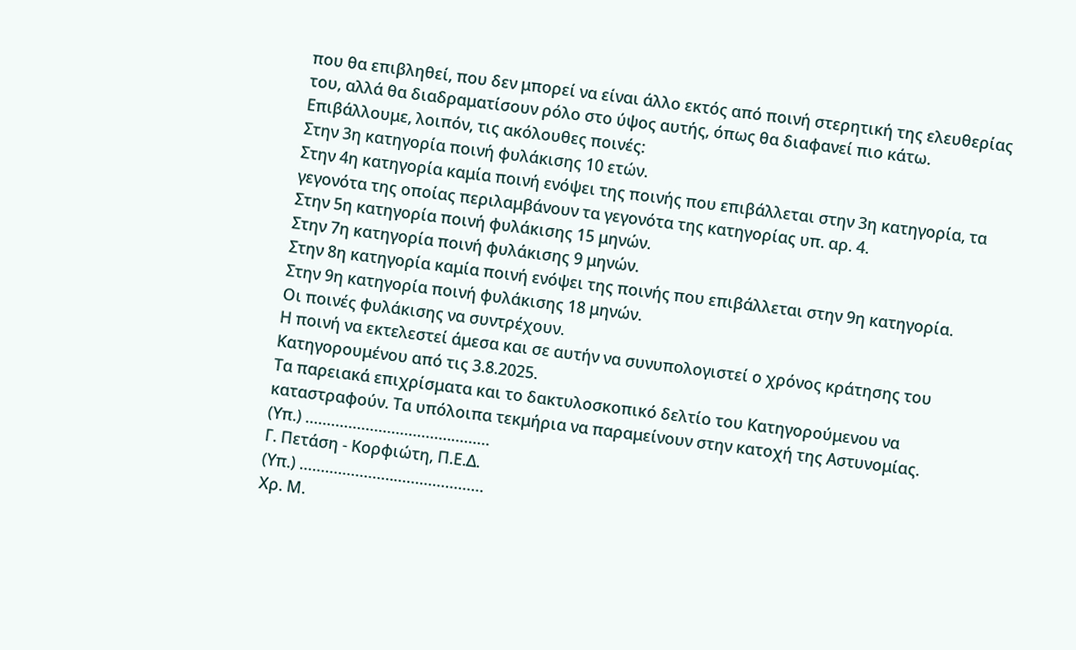που θα επιβληθεί, που δεν μπορεί να είναι άλλο εκτός από ποινή στερητική της ελευθερίας του, αλλά θα διαδραματίσουν ρόλο στο ύψος αυτής, όπως θα διαφανεί πιο κάτω.
Επιβάλλουμε, λοιπόν, τις ακόλουθες ποινές:
Στην 3η κατηγορία ποινή φυλάκισης 10 ετών.
Στην 4η κατηγορία καμία ποινή ενόψει της ποινής που επιβάλλεται στην 3η κατηγορία, τα γεγονότα της οποίας περιλαμβάνουν τα γεγονότα της κατηγορίας υπ. αρ. 4.
Στην 5η κατηγορία ποινή φυλάκισης 15 μηνών.
Στην 7η κατηγορία ποινή φυλάκισης 9 μηνών.
Στην 8η κατηγορία καμία ποινή ενόψει της ποινής που επιβάλλεται στην 9η κατηγορία.
Στην 9η κατηγορία ποινή φυλάκισης 18 μηνών.
Οι ποινές φυλάκισης να συντρέχουν.
Η ποινή να εκτελεστεί άμεσα και σε αυτήν να συνυπολογιστεί ο χρόνος κράτησης του Κατηγορουμένου από τις 3.8.2025.
Τα παρειακά επιχρίσματα και το δακτυλοσκοπικό δελτίο του Κατηγορούμενου να καταστραφούν. Τα υπόλοιπα τεκμήρια να παραμείνουν στην κατοχή της Αστυνομίας.
(Υπ.) …………………………….………
Γ. Πετάση - Κορφιώτη, Π.Ε.Δ.
(Υπ.) ………………….…………………
Χρ. Μ.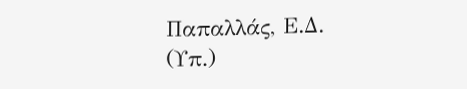Παπαλλάς, Ε.Δ.
(Υπ.)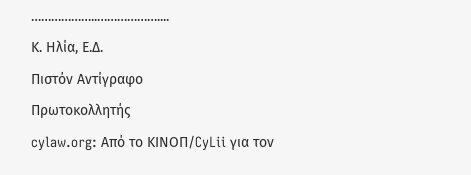………………..………………....
Κ. Ηλία, Ε.Δ.
Πιστόν Αντίγραφο
Πρωτοκολλητής
cylaw.org: Από το ΚΙΝOΠ/CyLii για τον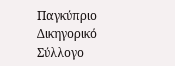Παγκύπριο Δικηγορικό Σύλλογο